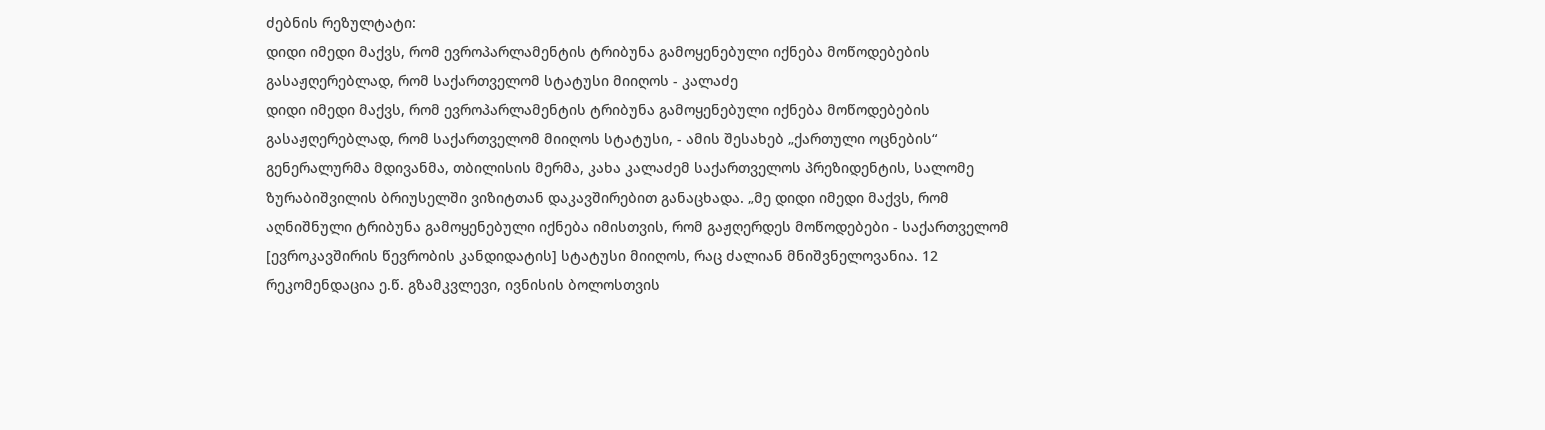ძებნის რეზულტატი:
დიდი იმედი მაქვს, რომ ევროპარლამენტის ტრიბუნა გამოყენებული იქნება მოწოდებების გასაჟღერებლად, რომ საქართველომ სტატუსი მიიღოს - კალაძე
დიდი იმედი მაქვს, რომ ევროპარლამენტის ტრიბუნა გამოყენებული იქნება მოწოდებების გასაჟღერებლად, რომ საქართველომ მიიღოს სტატუსი, - ამის შესახებ „ქართული ოცნების“ გენერალურმა მდივანმა, თბილისის მერმა, კახა კალაძემ საქართველოს პრეზიდენტის, სალომე ზურაბიშვილის ბრიუსელში ვიზიტთან დაკავშირებით განაცხადა. „მე დიდი იმედი მაქვს, რომ აღნიშნული ტრიბუნა გამოყენებული იქნება იმისთვის, რომ გაჟღერდეს მოწოდებები - საქართველომ [ევროკავშირის წევრობის კანდიდატის] სტატუსი მიიღოს, რაც ძალიან მნიშვნელოვანია. 12 რეკომენდაცია ე.წ. გზამკვლევი, ივნისის ბოლოსთვის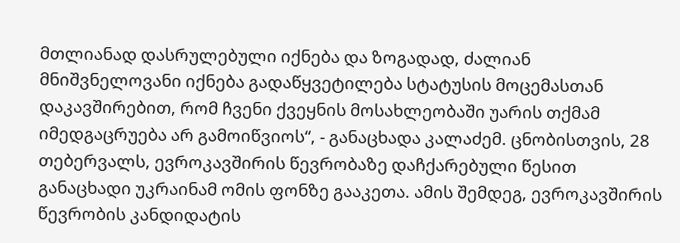მთლიანად დასრულებული იქნება და ზოგადად, ძალიან მნიშვნელოვანი იქნება გადაწყვეტილება სტატუსის მოცემასთან დაკავშირებით, რომ ჩვენი ქვეყნის მოსახლეობაში უარის თქმამ იმედგაცრუება არ გამოიწვიოს“, - განაცხადა კალაძემ. ცნობისთვის, 28 თებერვალს, ევროკავშირის წევრობაზე დაჩქარებული წესით განაცხადი უკრაინამ ომის ფონზე გააკეთა. ამის შემდეგ, ევროკავშირის წევრობის კანდიდატის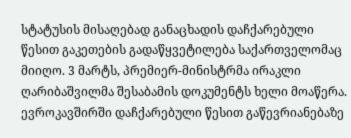სტატუსის მისაღებად განაცხადის დაჩქარებული წესით გაკეთების გადაწყვეტილება საქართველომაც მიიღო. 3 მარტს, პრემიერ-მინისტრმა ირაკლი ღარიბაშვილმა შესაბამის დოკუმენტს ხელი მოაწერა. ევროკავშირში დაჩქარებული წესით გაწევრიანებაზე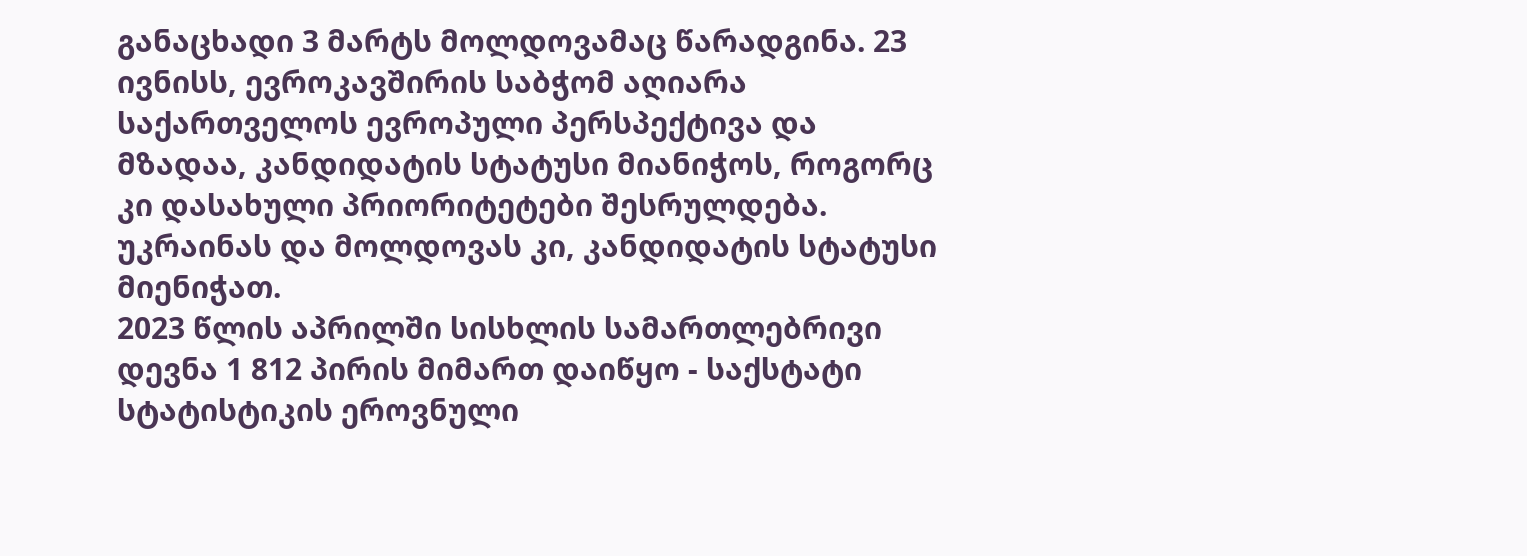განაცხადი 3 მარტს მოლდოვამაც წარადგინა. 23 ივნისს, ევროკავშირის საბჭომ აღიარა საქართველოს ევროპული პერსპექტივა და მზადაა, კანდიდატის სტატუსი მიანიჭოს, როგორც კი დასახული პრიორიტეტები შესრულდება. უკრაინას და მოლდოვას კი, კანდიდატის სტატუსი მიენიჭათ.
2023 წლის აპრილში სისხლის სამართლებრივი დევნა 1 812 პირის მიმართ დაიწყო - საქსტატი
სტატისტიკის ეროვნული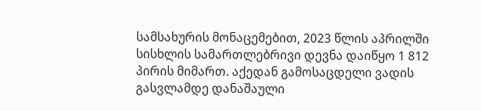სამსახურის მონაცემებით, 2023 წლის აპრილში სისხლის სამართლებრივი დევნა დაიწყო 1 812 პირის მიმართ. აქედან გამოსაცდელი ვადის გასვლამდე დანაშაული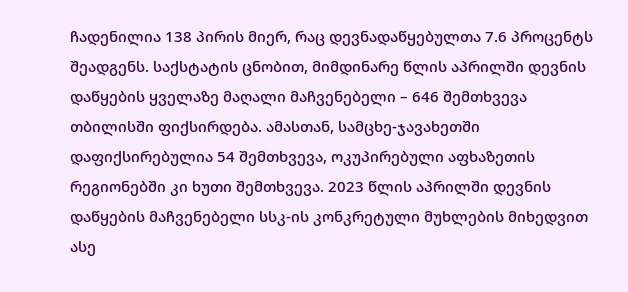ჩადენილია 138 პირის მიერ, რაც დევნადაწყებულთა 7.6 პროცენტს შეადგენს. საქსტატის ცნობით, მიმდინარე წლის აპრილში დევნის დაწყების ყველაზე მაღალი მაჩვენებელი – 646 შემთხვევა თბილისში ფიქსირდება. ამასთან, სამცხე-ჯავახეთში დაფიქსირებულია 54 შემთხვევა, ოკუპირებული აფხაზეთის რეგიონებში კი ხუთი შემთხვევა. 2023 წლის აპრილში დევნის დაწყების მაჩვენებელი სსკ-ის კონკრეტული მუხლების მიხედვით ასე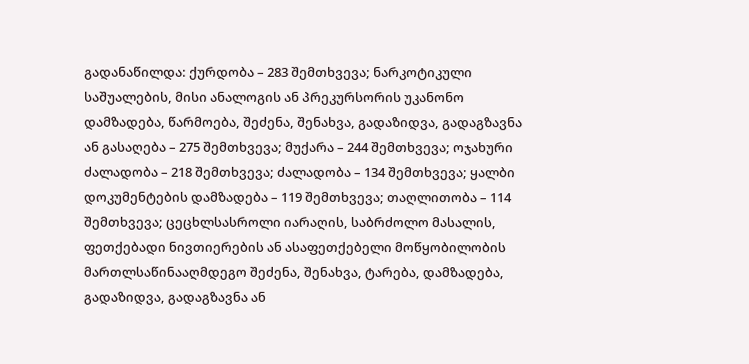გადანაწილდა: ქურდობა – 283 შემთხვევა; ნარკოტიკული საშუალების, მისი ანალოგის ან პრეკურსორის უკანონო დამზადება, წარმოება, შეძენა, შენახვა, გადაზიდვა, გადაგზავნა ან გასაღება – 275 შემთხვევა; მუქარა – 244 შემთხვევა; ოჯახური ძალადობა – 218 შემთხვევა; ძალადობა – 134 შემთხვევა; ყალბი დოკუმენტების დამზადება – 119 შემთხვევა; თაღლითობა – 114 შემთხვევა; ცეცხლსასროლი იარაღის, საბრძოლო მასალის, ფეთქებადი ნივთიერების ან ასაფეთქებელი მოწყობილობის მართლსაწინააღმდეგო შეძენა, შენახვა, ტარება, დამზადება, გადაზიდვა, გადაგზავნა ან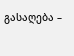გასაღება –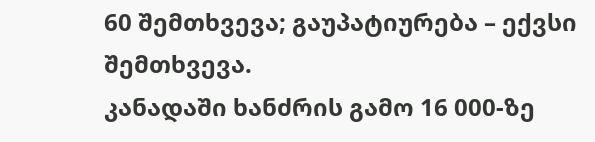60 შემთხვევა; გაუპატიურება – ექვსი შემთხვევა.
კანადაში ხანძრის გამო 16 000-ზე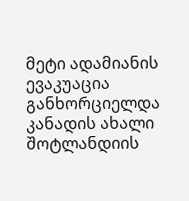მეტი ადამიანის ევაკუაცია განხორციელდა
კანადის ახალი შოტლანდიის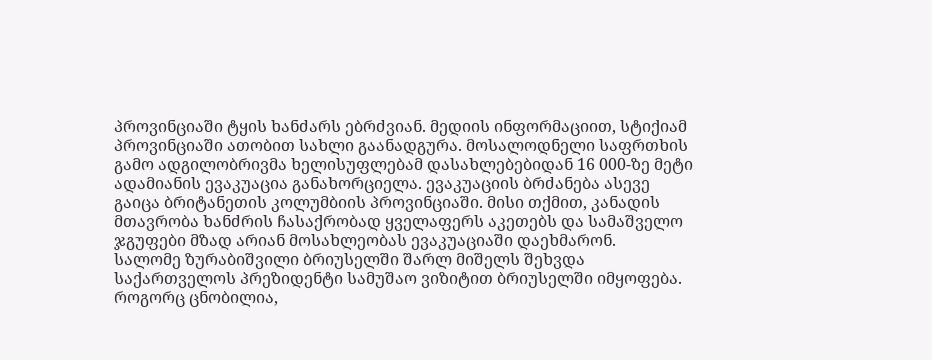პროვინციაში ტყის ხანძარს ებრძვიან. მედიის ინფორმაციით, სტიქიამ პროვინციაში ათობით სახლი გაანადგურა. მოსალოდნელი საფრთხის გამო ადგილობრივმა ხელისუფლებამ დასახლებებიდან 16 000-ზე მეტი ადამიანის ევაკუაცია განახორციელა. ევაკუაციის ბრძანება ასევე გაიცა ბრიტანეთის კოლუმბიის პროვინციაში. მისი თქმით, კანადის მთავრობა ხანძრის ჩასაქრობად ყველაფერს აკეთებს და სამაშველო ჯგუფები მზად არიან მოსახლეობას ევაკუაციაში დაეხმარონ.
სალომე ზურაბიშვილი ბრიუსელში შარლ მიშელს შეხვდა
საქართველოს პრეზიდენტი სამუშაო ვიზიტით ბრიუსელში იმყოფება. როგორც ცნობილია,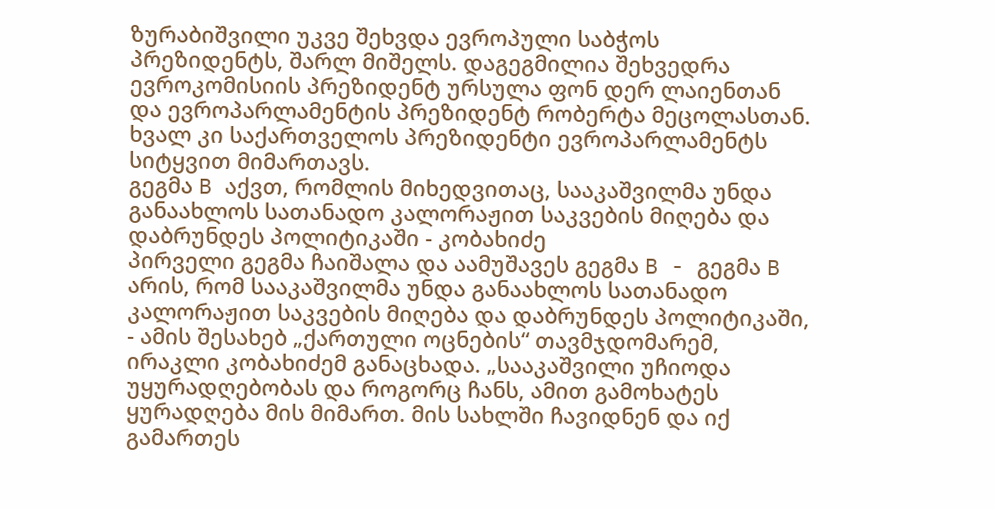ზურაბიშვილი უკვე შეხვდა ევროპული საბჭოს პრეზიდენტს, შარლ მიშელს. დაგეგმილია შეხვედრა ევროკომისიის პრეზიდენტ ურსულა ფონ დერ ლაიენთან და ევროპარლამენტის პრეზიდენტ რობერტა მეცოლასთან. ხვალ კი საქართველოს პრეზიდენტი ევროპარლამენტს სიტყვით მიმართავს.
გეგმა B აქვთ, რომლის მიხედვითაც, სააკაშვილმა უნდა განაახლოს სათანადო კალორაჟით საკვების მიღება და დაბრუნდეს პოლიტიკაში - კობახიძე
პირველი გეგმა ჩაიშალა და აამუშავეს გეგმა B - გეგმა B არის, რომ სააკაშვილმა უნდა განაახლოს სათანადო კალორაჟით საკვების მიღება და დაბრუნდეს პოლიტიკაში, - ამის შესახებ „ქართული ოცნების“ თავმჯდომარემ, ირაკლი კობახიძემ განაცხადა. „სააკაშვილი უჩიოდა უყურადღებობას და როგორც ჩანს, ამით გამოხატეს ყურადღება მის მიმართ. მის სახლში ჩავიდნენ და იქ გამართეს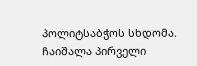პოლიტსაბჭოს სხდომა. ჩაიშალა პირველი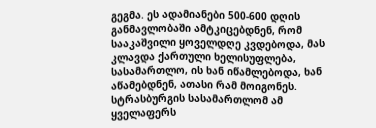გეგმა. ეს ადამიანები 500-600 დღის განმავლობაში ამტკიცებდნენ, რომ სააკაშვილი ყოველდღე კვდებოდა, მას კლავდა ქართული ხელისუფლება, სასამართლო, ის ხან იწამლებოდა, ხან აწამებდნენ, ათასი რამ მოიგონეს. სტრასბურგის სასამართლომ ამ ყველაფერს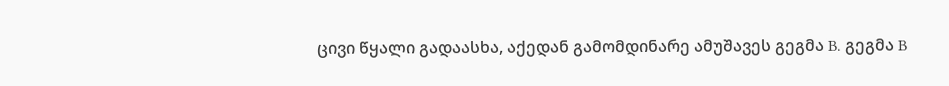ცივი წყალი გადაასხა, აქედან გამომდინარე ამუშავეს გეგმა B. გეგმა B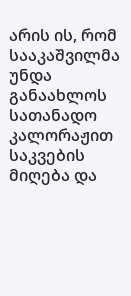არის ის, რომ სააკაშვილმა უნდა განაახლოს სათანადო კალორაჟით საკვების მიღება და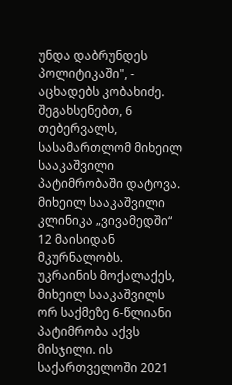უნდა დაბრუნდეს პოლიტიკაში", - აცხადებს კობახიძე. შეგახსენებთ, 6 თებერვალს, სასამართლომ მიხეილ სააკაშვილი პატიმრობაში დატოვა. მიხეილ სააკაშვილი კლინიკა „ვივამედში“ 12 მაისიდან მკურნალობს. უკრაინის მოქალაქეს, მიხეილ სააკაშვილს ორ საქმეზე 6-წლიანი პატიმრობა აქვს მისჯილი. ის საქართველოში 2021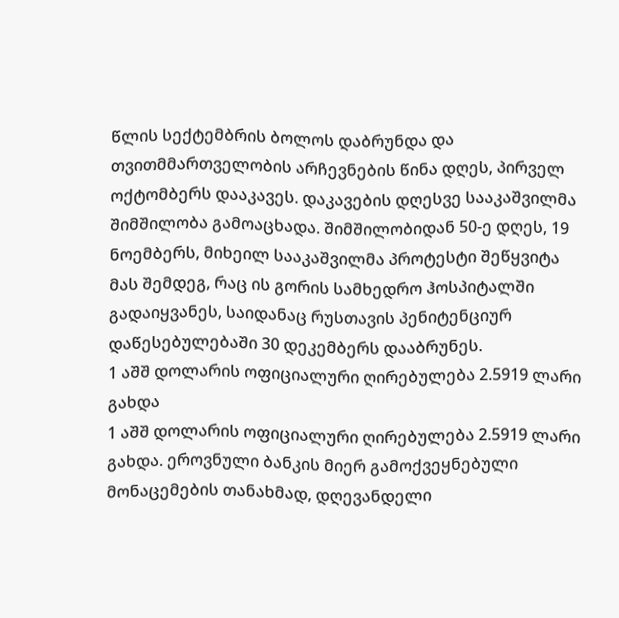წლის სექტემბრის ბოლოს დაბრუნდა და თვითმმართველობის არჩევნების წინა დღეს, პირველ ოქტომბერს დააკავეს. დაკავების დღესვე სააკაშვილმა შიმშილობა გამოაცხადა. შიმშილობიდან 50-ე დღეს, 19 ნოემბერს, მიხეილ სააკაშვილმა პროტესტი შეწყვიტა მას შემდეგ, რაც ის გორის სამხედრო ჰოსპიტალში გადაიყვანეს, საიდანაც რუსთავის პენიტენციურ დაწესებულებაში 30 დეკემბერს დააბრუნეს.
1 აშშ დოლარის ოფიციალური ღირებულება 2.5919 ლარი გახდა
1 აშშ დოლარის ოფიციალური ღირებულება 2.5919 ლარი გახდა. ეროვნული ბანკის მიერ გამოქვეყნებული მონაცემების თანახმად, დღევანდელი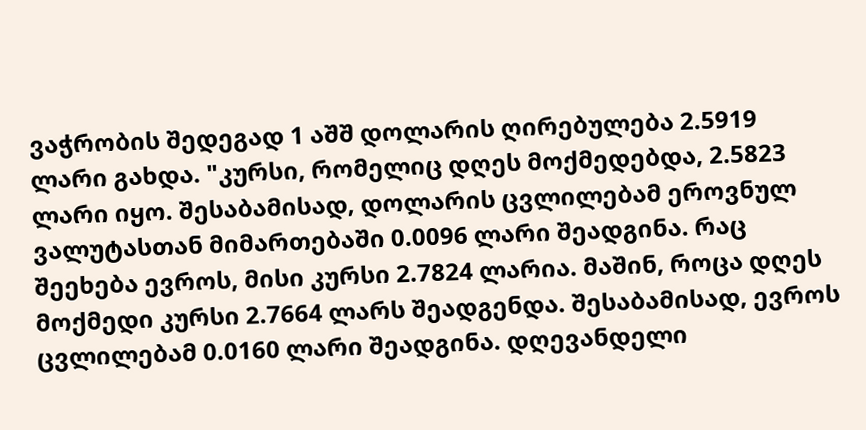ვაჭრობის შედეგად 1 აშშ დოლარის ღირებულება 2.5919 ლარი გახდა. "კურსი, რომელიც დღეს მოქმედებდა, 2.5823 ლარი იყო. შესაბამისად, დოლარის ცვლილებამ ეროვნულ ვალუტასთან მიმართებაში 0.0096 ლარი შეადგინა. რაც შეეხება ევროს, მისი კურსი 2.7824 ლარია. მაშინ, როცა დღეს მოქმედი კურსი 2.7664 ლარს შეადგენდა. შესაბამისად, ევროს ცვლილებამ 0.0160 ლარი შეადგინა. დღევანდელი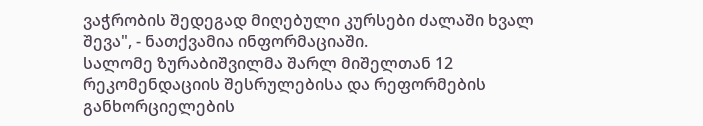ვაჭრობის შედეგად მიღებული კურსები ძალაში ხვალ შევა", - ნათქვამია ინფორმაციაში.
სალომე ზურაბიშვილმა შარლ მიშელთან 12 რეკომენდაციის შესრულებისა და რეფორმების განხორციელების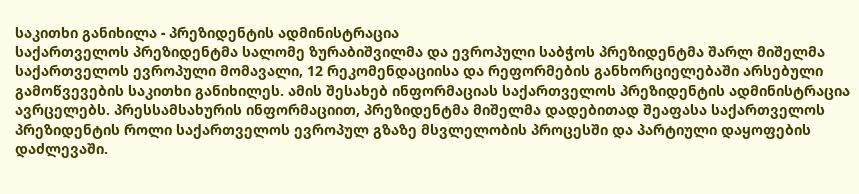საკითხი განიხილა - პრეზიდენტის ადმინისტრაცია
საქართველოს პრეზიდენტმა სალომე ზურაბიშვილმა და ევროპული საბჭოს პრეზიდენტმა შარლ მიშელმა საქართველოს ევროპული მომავალი, 12 რეკომენდაციისა და რეფორმების განხორციელებაში არსებული გამოწვევების საკითხი განიხილეს. ამის შესახებ ინფორმაციას საქართველოს პრეზიდენტის ადმინისტრაცია ავრცელებს. პრესსამსახურის ინფორმაციით, პრეზიდენტმა მიშელმა დადებითად შეაფასა საქართველოს პრეზიდენტის როლი საქართველოს ევროპულ გზაზე მსვლელობის პროცესში და პარტიული დაყოფების დაძლევაში.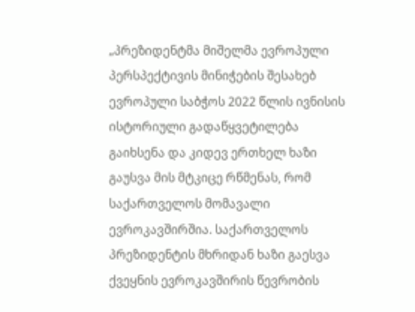„პრეზიდენტმა მიშელმა ევროპული პერსპექტივის მინიჭების შესახებ ევროპული საბჭოს 2022 წლის ივნისის ისტორიული გადაწყვეტილება გაიხსენა და კიდევ ერთხელ ხაზი გაუსვა მის მტკიცე რწმენას, რომ საქართველოს მომავალი ევროკავშირშია. საქართველოს პრეზიდენტის მხრიდან ხაზი გაესვა ქვეყნის ევროკავშირის წევრობის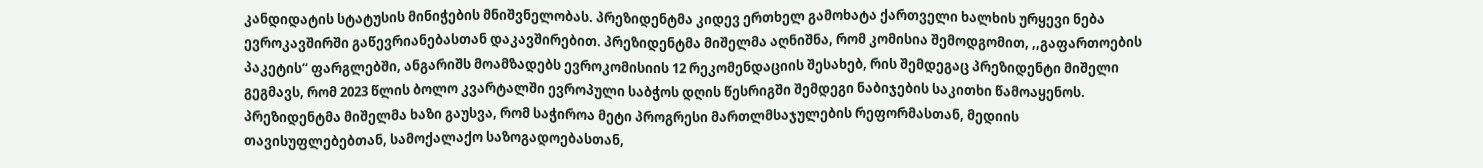კანდიდატის სტატუსის მინიჭების მნიშვნელობას. პრეზიდენტმა კიდევ ერთხელ გამოხატა ქართველი ხალხის ურყევი ნება ევროკავშირში გაწევრიანებასთან დაკავშირებით. პრეზიდენტმა მიშელმა აღნიშნა, რომ კომისია შემოდგომით, ,,გაფართოების პაკეტის“ ფარგლებში, ანგარიშს მოამზადებს ევროკომისიის 12 რეკომენდაციის შესახებ, რის შემდეგაც პრეზიდენტი მიშელი გეგმავს, რომ 2023 წლის ბოლო კვარტალში ევროპული საბჭოს დღის წესრიგში შემდეგი ნაბიჯების საკითხი წამოაყენოს. პრეზიდენტმა მიშელმა ხაზი გაუსვა, რომ საჭიროა მეტი პროგრესი მართლმსაჯულების რეფორმასთან, მედიის თავისუფლებებთან, სამოქალაქო საზოგადოებასთან,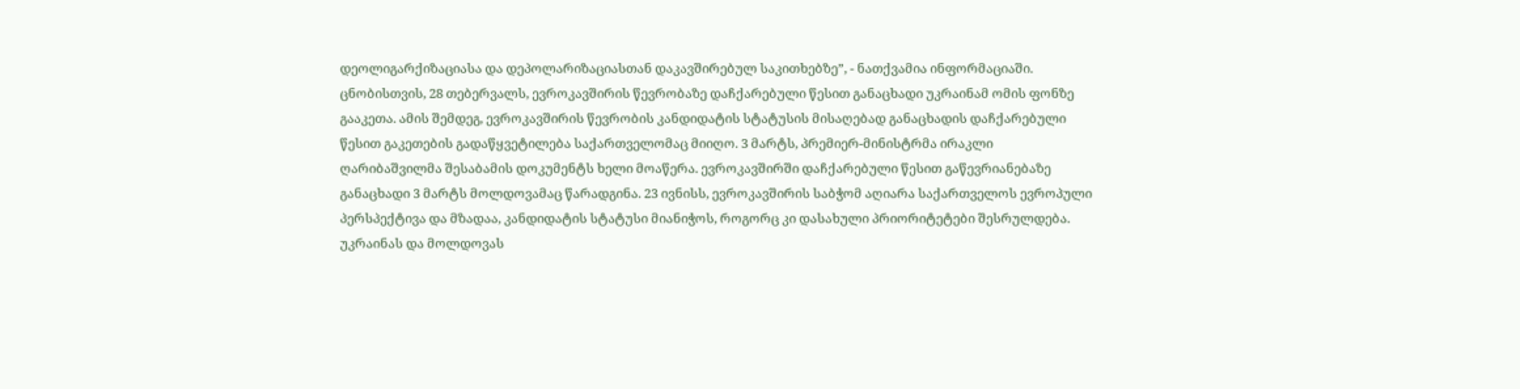დეოლიგარქიზაციასა და დეპოლარიზაციასთან დაკავშირებულ საკითხებზე”, - ნათქვამია ინფორმაციაში. ცნობისთვის, 28 თებერვალს, ევროკავშირის წევრობაზე დაჩქარებული წესით განაცხადი უკრაინამ ომის ფონზე გააკეთა. ამის შემდეგ, ევროკავშირის წევრობის კანდიდატის სტატუსის მისაღებად განაცხადის დაჩქარებული წესით გაკეთების გადაწყვეტილება საქართველომაც მიიღო. 3 მარტს, პრემიერ-მინისტრმა ირაკლი ღარიბაშვილმა შესაბამის დოკუმენტს ხელი მოაწერა. ევროკავშირში დაჩქარებული წესით გაწევრიანებაზე განაცხადი 3 მარტს მოლდოვამაც წარადგინა. 23 ივნისს, ევროკავშირის საბჭომ აღიარა საქართველოს ევროპული პერსპექტივა და მზადაა, კანდიდატის სტატუსი მიანიჭოს, როგორც კი დასახული პრიორიტეტები შესრულდება. უკრაინას და მოლდოვას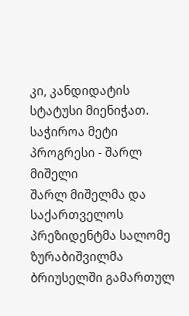კი, კანდიდატის სტატუსი მიენიჭათ.
საჭიროა მეტი პროგრესი - შარლ მიშელი
შარლ მიშელმა და საქართველოს პრეზიდენტმა სალომე ზურაბიშვილმა ბრიუსელში გამართულ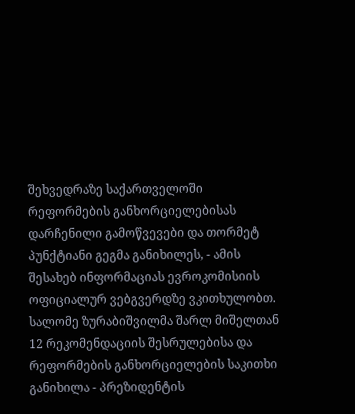შეხვედრაზე საქართველოში რეფორმების განხორციელებისას დარჩენილი გამოწვევები და თორმეტ პუნქტიანი გეგმა განიხილეს, - ამის შესახებ ინფორმაციას ევროკომისიის ოფიციალურ ვებგვერდზე ვკითხულობთ. სალომე ზურაბიშვილმა შარლ მიშელთან 12 რეკომენდაციის შესრულებისა და რეფორმების განხორციელების საკითხი განიხილა - პრეზიდენტის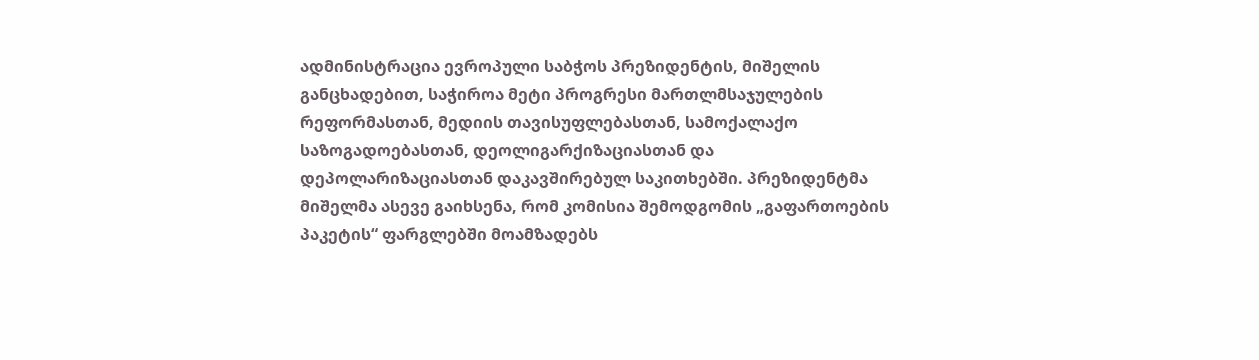ადმინისტრაცია ევროპული საბჭოს პრეზიდენტის, მიშელის განცხადებით, საჭიროა მეტი პროგრესი მართლმსაჯულების რეფორმასთან, მედიის თავისუფლებასთან, სამოქალაქო საზოგადოებასთან, დეოლიგარქიზაციასთან და დეპოლარიზაციასთან დაკავშირებულ საკითხებში. პრეზიდენტმა მიშელმა ასევე გაიხსენა, რომ კომისია შემოდგომის „გაფართოების პაკეტის“ ფარგლებში მოამზადებს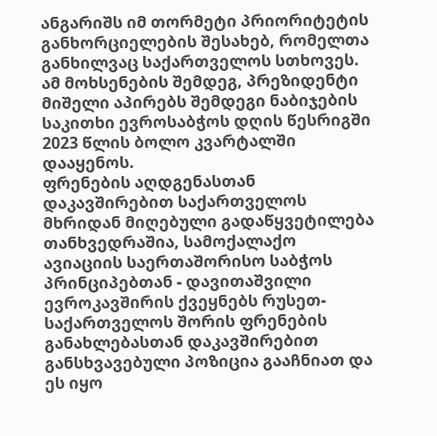ანგარიშს იმ თორმეტი პრიორიტეტის განხორციელების შესახებ, რომელთა განხილვაც საქართველოს სთხოვეს. ამ მოხსენების შემდეგ, პრეზიდენტი მიშელი აპირებს შემდეგი ნაბიჯების საკითხი ევროსაბჭოს დღის წესრიგში 2023 წლის ბოლო კვარტალში დააყენოს.
ფრენების აღდგენასთან დაკავშირებით საქართველოს მხრიდან მიღებული გადაწყვეტილება თანხვედრაშია, სამოქალაქო ავიაციის საერთაშორისო საბჭოს პრინციპებთან - დავითაშვილი
ევროკავშირის ქვეყნებს რუსეთ-საქართველოს შორის ფრენების განახლებასთან დაკავშირებით განსხვავებული პოზიცია გააჩნიათ და ეს იყო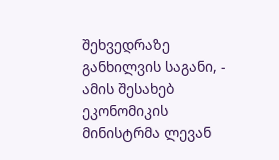შეხვედრაზე განხილვის საგანი, - ამის შესახებ ეკონომიკის მინისტრმა ლევან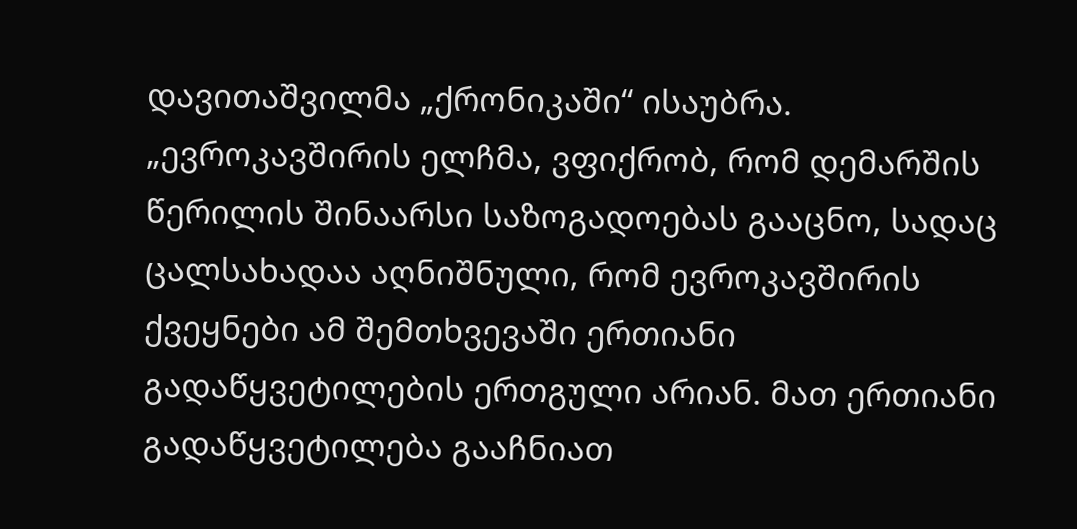დავითაშვილმა „ქრონიკაში“ ისაუბრა. „ევროკავშირის ელჩმა, ვფიქრობ, რომ დემარშის წერილის შინაარსი საზოგადოებას გააცნო, სადაც ცალსახადაა აღნიშნული, რომ ევროკავშირის ქვეყნები ამ შემთხვევაში ერთიანი გადაწყვეტილების ერთგული არიან. მათ ერთიანი გადაწყვეტილება გააჩნიათ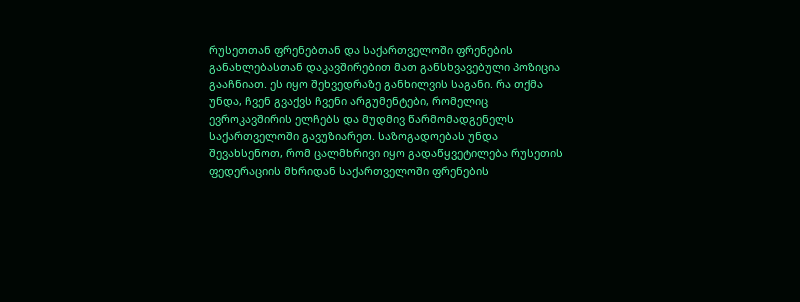რუსეთთან ფრენებთან და საქართველოში ფრენების განახლებასთან დაკავშირებით მათ განსხვავებული პოზიცია გააჩნიათ. ეს იყო შეხვედრაზე განხილვის საგანი. რა თქმა უნდა, ჩვენ გვაქვს ჩვენი არგუმენტები, რომელიც ევროკავშირის ელჩებს და მუდმივ წარმომადგენელს საქართველოში გავუზიარეთ. საზოგადოებას უნდა შევახსენოთ, რომ ცალმხრივი იყო გადაწყვეტილება რუსეთის ფედერაციის მხრიდან საქართველოში ფრენების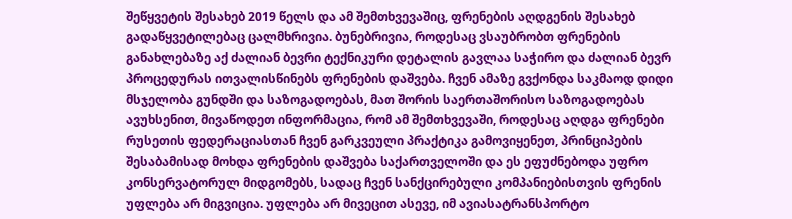შეწყვეტის შესახებ 2019 წელს და ამ შემთხვევაშიც, ფრენების აღდგენის შესახებ გადაწყვეტილებაც ცალმხრივია. ბუნებრივია, როდესაც ვსაუბრობთ ფრენების განახლებაზე აქ ძალიან ბევრი ტექნიკური დეტალის გავლაა საჭირო და ძალიან ბევრ პროცედურას ითვალისწინებს ფრენების დაშვება. ჩვენ ამაზე გვქონდა საკმაოდ დიდი მსჯელობა გუნდში და საზოგადოებას, მათ შორის საერთაშორისო საზოგადოებას ავუხსენით, მივაწოდეთ ინფორმაცია, რომ ამ შემთხვევაში, როდესაც აღდგა ფრენები რუსეთის ფედერაციასთან ჩვენ გარკვეული პრაქტიკა გამოვიყენეთ, პრინციპების შესაბამისად მოხდა ფრენების დაშვება საქართველოში და ეს ეფუძნებოდა უფრო კონსერვატორულ მიდგომებს, სადაც ჩვენ სანქცირებული კომპანიებისთვის ფრენის უფლება არ მიგვიცია. უფლება არ მივეცით ასევე, იმ ავიასატრანსპორტო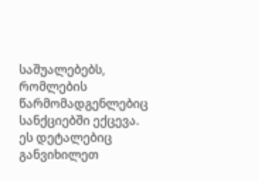საშუალებებს, რომლების წარმომადგენლებიც სანქციებში ექცევა. ეს დეტალებიც განვიხილეთ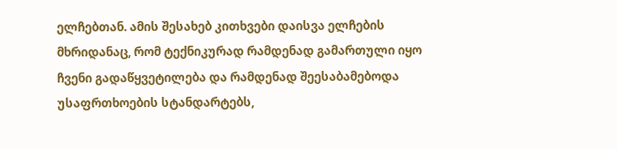ელჩებთან. ამის შესახებ კითხვები დაისვა ელჩების მხრიდანაც, რომ ტექნიკურად რამდენად გამართული იყო ჩვენი გადაწყვეტილება და რამდენად შეესაბამებოდა უსაფრთხოების სტანდარტებს,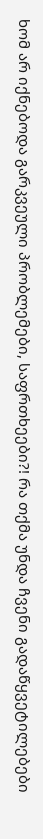ხომ არ იქნებოდა გარკვეული პრობლემები, საფრთხეები?! რა თქმა უნდა ჩვენი გადაწყვეტილებები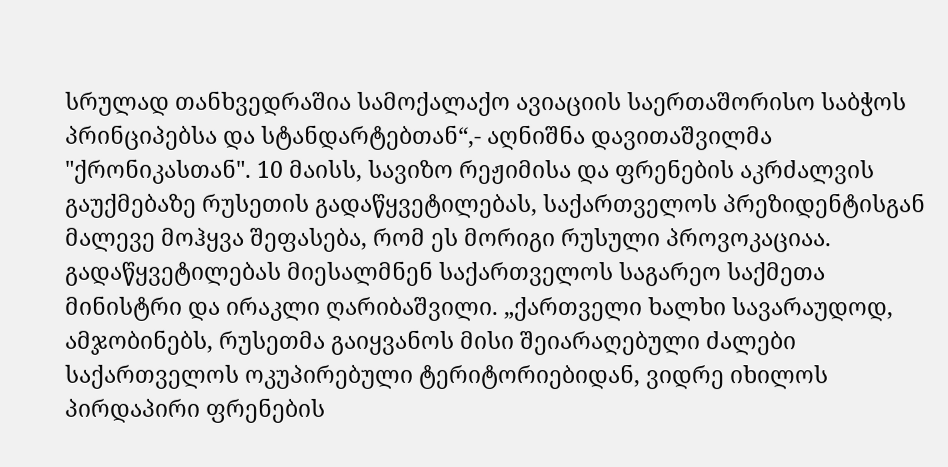სრულად თანხვედრაშია სამოქალაქო ავიაციის საერთაშორისო საბჭოს პრინციპებსა და სტანდარტებთან“,- აღნიშნა დავითაშვილმა "ქრონიკასთან". 10 მაისს, სავიზო რეჟიმისა და ფრენების აკრძალვის გაუქმებაზე რუსეთის გადაწყვეტილებას, საქართველოს პრეზიდენტისგან მალევე მოჰყვა შეფასება, რომ ეს მორიგი რუსული პროვოკაციაა. გადაწყვეტილებას მიესალმნენ საქართველოს საგარეო საქმეთა მინისტრი და ირაკლი ღარიბაშვილი. „ქართველი ხალხი სავარაუდოდ, ამჯობინებს, რუსეთმა გაიყვანოს მისი შეიარაღებული ძალები საქართველოს ოკუპირებული ტერიტორიებიდან, ვიდრე იხილოს პირდაპირი ფრენების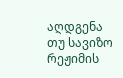აღდგენა თუ სავიზო რეჟიმის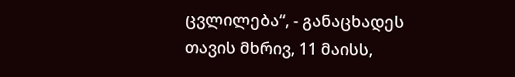ცვლილება“, - განაცხადეს თავის მხრივ, 11 მაისს,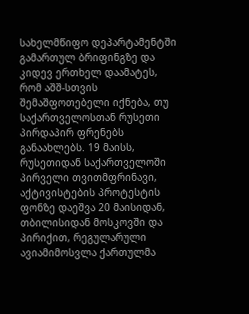სახელმწიფო დეპარტამენტში გამართულ ბრიფინგზე და კიდევ ერთხელ დაამატეს, რომ აშშ-სთვის შემაშფოთებელი იქნება, თუ საქართველოსთან რუსეთი პირდაპირ ფრენებს განაახლებს. 19 მაისს, რუსეთიდან საქართველოში პირველი თვითმფრინავი, აქტივისტების პროტესტის ფონზე დაეშვა 20 მაისიდან, თბილისიდან მოსკოვში და პირიქით, რეგულარული ავიამიმოსვლა ქართულმა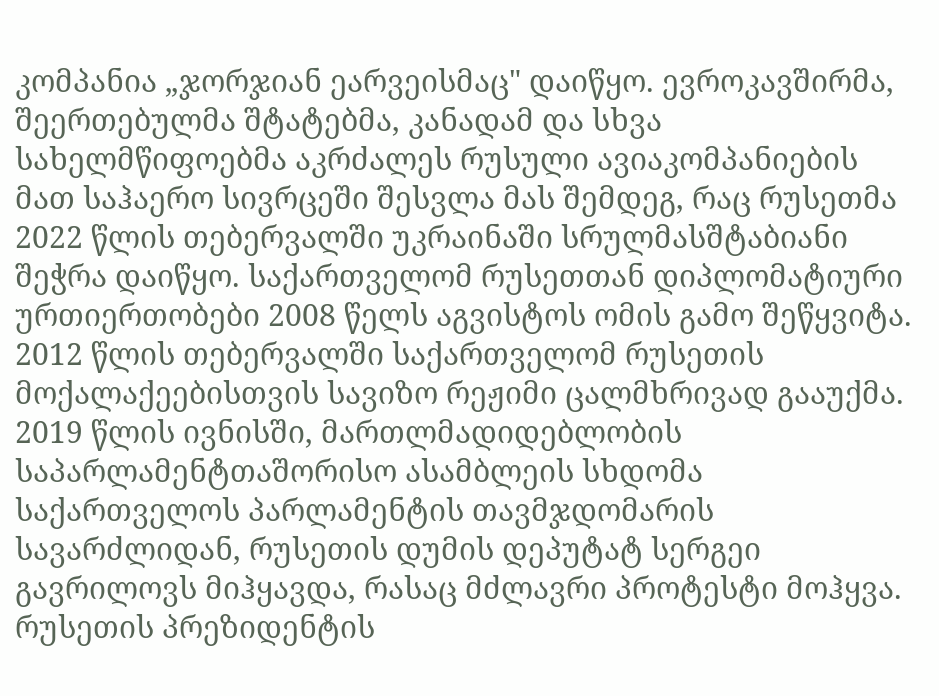კომპანია „ჯორჯიან ეარვეისმაც" დაიწყო. ევროკავშირმა, შეერთებულმა შტატებმა, კანადამ და სხვა სახელმწიფოებმა აკრძალეს რუსული ავიაკომპანიების მათ საჰაერო სივრცეში შესვლა მას შემდეგ, რაც რუსეთმა 2022 წლის თებერვალში უკრაინაში სრულმასშტაბიანი შეჭრა დაიწყო. საქართველომ რუსეთთან დიპლომატიური ურთიერთობები 2008 წელს აგვისტოს ომის გამო შეწყვიტა. 2012 წლის თებერვალში საქართველომ რუსეთის მოქალაქეებისთვის სავიზო რეჟიმი ცალმხრივად გააუქმა. 2019 წლის ივნისში, მართლმადიდებლობის საპარლამენტთაშორისო ასამბლეის სხდომა საქართველოს პარლამენტის თავმჯდომარის სავარძლიდან, რუსეთის დუმის დეპუტატ სერგეი გავრილოვს მიჰყავდა, რასაც მძლავრი პროტესტი მოჰყვა. რუსეთის პრეზიდენტის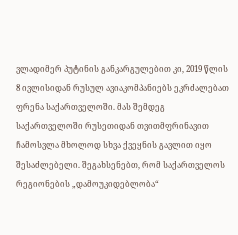ვლადიმერ პუტინის განკარგულებით კი, 2019 წლის 8 ივლისიდან რუსულ ავიაკომპანიებს ეკრძალებათ ფრენა საქართველოში. მას შემდეგ საქართველოში რუსეთიდან თვითმფრინავით ჩამოსვლა მხოლოდ სხვა ქვეყნის გავლით იყო შესაძლებელი. შეგახსენებთ, რომ საქართველოს რეგიონების „დამოუკიდებლობა“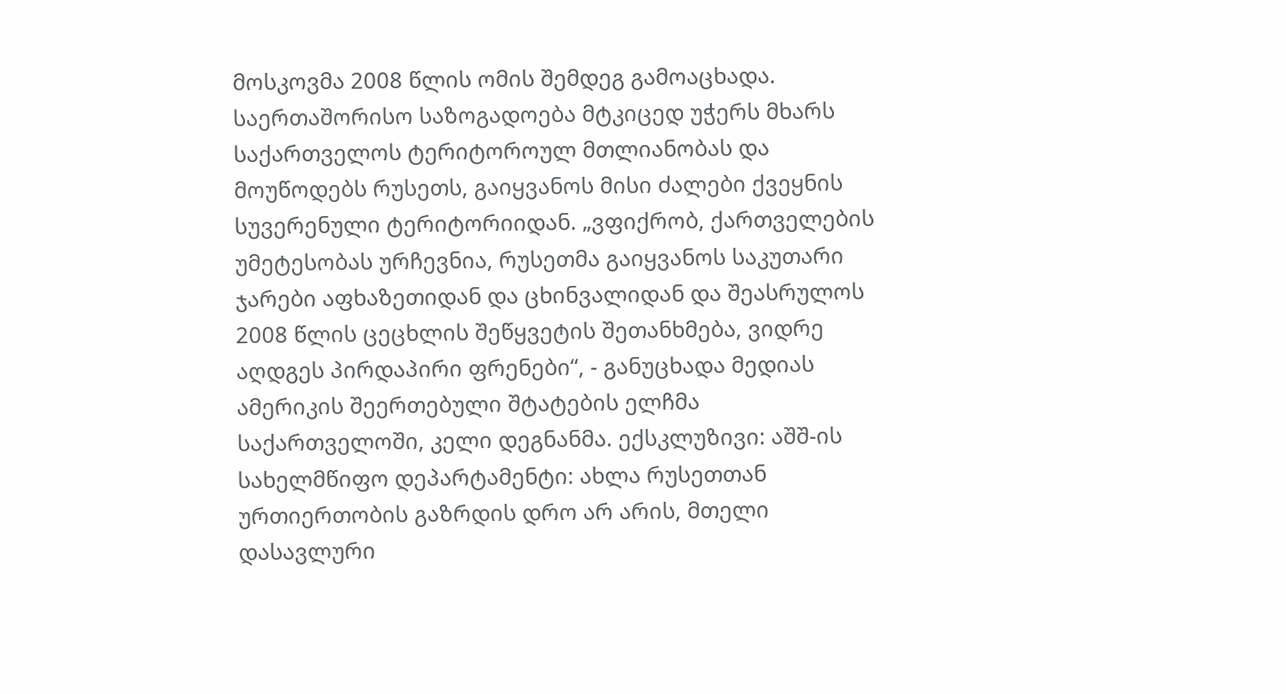მოსკოვმა 2008 წლის ომის შემდეგ გამოაცხადა. საერთაშორისო საზოგადოება მტკიცედ უჭერს მხარს საქართველოს ტერიტოროულ მთლიანობას და მოუწოდებს რუსეთს, გაიყვანოს მისი ძალები ქვეყნის სუვერენული ტერიტორიიდან. „ვფიქრობ, ქართველების უმეტესობას ურჩევნია, რუსეთმა გაიყვანოს საკუთარი ჯარები აფხაზეთიდან და ცხინვალიდან და შეასრულოს 2008 წლის ცეცხლის შეწყვეტის შეთანხმება, ვიდრე აღდგეს პირდაპირი ფრენები“, - განუცხადა მედიას ამერიკის შეერთებული შტატების ელჩმა საქართველოში, კელი დეგნანმა. ექსკლუზივი: აშშ-ის სახელმწიფო დეპარტამენტი: ახლა რუსეთთან ურთიერთობის გაზრდის დრო არ არის, მთელი დასავლური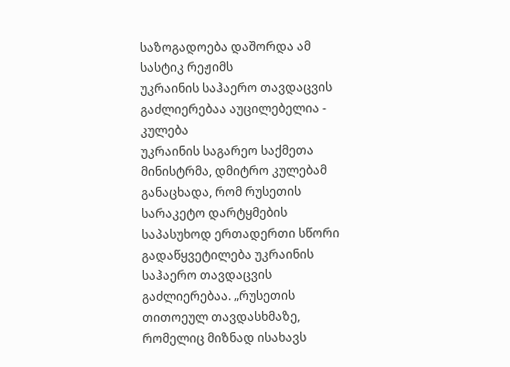საზოგადოება დაშორდა ამ სასტიკ რეჟიმს
უკრაინის საჰაერო თავდაცვის გაძლიერებაა აუცილებელია - კულება
უკრაინის საგარეო საქმეთა მინისტრმა, დმიტრო კულებამ განაცხადა, რომ რუსეთის სარაკეტო დარტყმების საპასუხოდ ერთადერთი სწორი გადაწყვეტილება უკრაინის საჰაერო თავდაცვის გაძლიერებაა. „რუსეთის თითოეულ თავდასხმაზე, რომელიც მიზნად ისახავს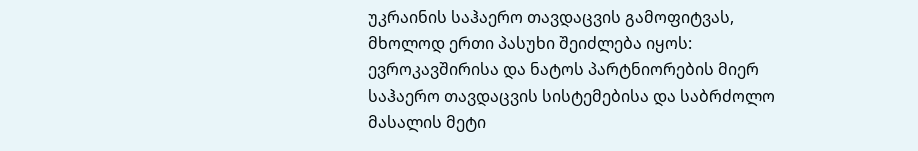უკრაინის საჰაერო თავდაცვის გამოფიტვას, მხოლოდ ერთი პასუხი შეიძლება იყოს: ევროკავშირისა და ნატოს პარტნიორების მიერ საჰაერო თავდაცვის სისტემებისა და საბრძოლო მასალის მეტი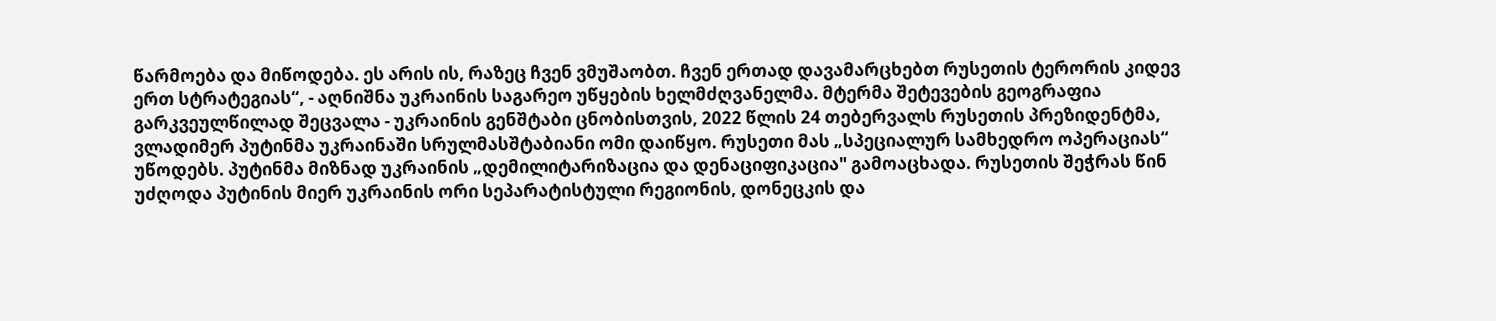წარმოება და მიწოდება. ეს არის ის, რაზეც ჩვენ ვმუშაობთ. ჩვენ ერთად დავამარცხებთ რუსეთის ტერორის კიდევ ერთ სტრატეგიას“, - აღნიშნა უკრაინის საგარეო უწყების ხელმძღვანელმა. მტერმა შეტევების გეოგრაფია გარკვეულწილად შეცვალა - უკრაინის გენშტაბი ცნობისთვის, 2022 წლის 24 თებერვალს რუსეთის პრეზიდენტმა, ვლადიმერ პუტინმა უკრაინაში სრულმასშტაბიანი ომი დაიწყო. რუსეთი მას „სპეციალურ სამხედრო ოპერაციას“ უწოდებს. პუტინმა მიზნად უკრაინის „დემილიტარიზაცია და დენაციფიკაცია" გამოაცხადა. რუსეთის შეჭრას წინ უძღოდა პუტინის მიერ უკრაინის ორი სეპარატისტული რეგიონის, დონეცკის და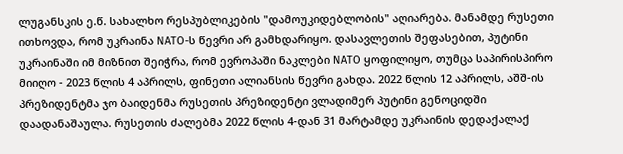ლუგანსკის ე.წ. სახალხო რესპუბლიკების "დამოუკიდებლობის" აღიარება. მანამდე რუსეთი ითხოვდა, რომ უკრაინა NATO-ს წევრი არ გამხდარიყო. დასავლეთის შეფასებით, პუტინი უკრაინაში იმ მიზნით შეიჭრა, რომ ევროპაში ნაკლები NATO ყოფილიყო, თუმცა საპირისპირო მიიღო - 2023 წლის 4 აპრილს, ფინეთი ალიანსის წევრი გახდა. 2022 წლის 12 აპრილს, აშშ-ის პრეზიდენტმა ჯო ბაიდენმა რუსეთის პრეზიდენტი ვლადიმერ პუტინი გენოციდში დაადანაშაულა. რუსეთის ძალებმა 2022 წლის 4-დან 31 მარტამდე უკრაინის დედაქალაქ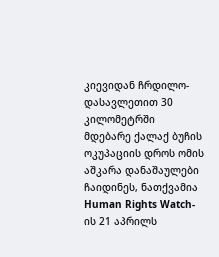კიევიდან ჩრდილო-დასავლეთით 30 კილომეტრში მდებარე ქალაქ ბუჩის ოკუპაციის დროს ომის აშკარა დანაშაულები ჩაიდინეს, ნათქვამია Human Rights Watch-ის 21 აპრილს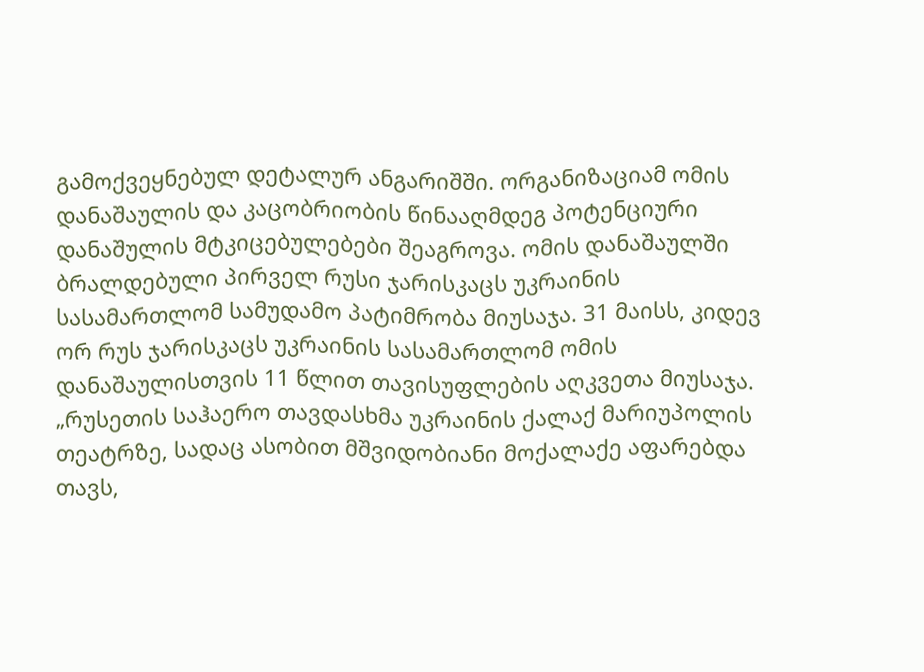გამოქვეყნებულ დეტალურ ანგარიშში. ორგანიზაციამ ომის დანაშაულის და კაცობრიობის წინააღმდეგ პოტენციური დანაშულის მტკიცებულებები შეაგროვა. ომის დანაშაულში ბრალდებული პირველ რუსი ჯარისკაცს უკრაინის სასამართლომ სამუდამო პატიმრობა მიუსაჯა. 31 მაისს, კიდევ ორ რუს ჯარისკაცს უკრაინის სასამართლომ ომის დანაშაულისთვის 11 წლით თავისუფლების აღკვეთა მიუსაჯა. „რუსეთის საჰაერო თავდასხმა უკრაინის ქალაქ მარიუპოლის თეატრზე, სადაც ასობით მშვიდობიანი მოქალაქე აფარებდა თავს,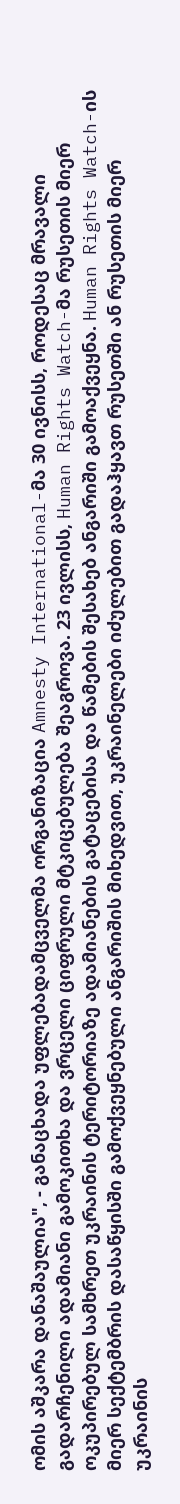ომის აშკარა დანაშაულია", - განაცხადა უფლებადამცველმა ორგანიზაცია Amnesty International-მა 30 ივნისს, როდესაც მრავალი გადარჩენილი ადამიანი გამოკითხა და ვრცელი ციფრული მტკიცებულება შეაგროვა. 23 ივლისს, Human Rights Watch-მა რუსეთის მიერ ოკუპირებულ სამხრეთ უკრაინის ტერიტორიაზე ადამიანების გატაცებისა და წამების შესახებ ანგარიში გამოაქვეყნა. Human Rights Watch-ის მიერ სექტემბრის დასაწყისში გამოქვეყნებული ანგარიშის მიხედვით, უკრაინელები იძულებით გადაჰყავთ რუსეთში ან რუსეთის მიერ უკრაინის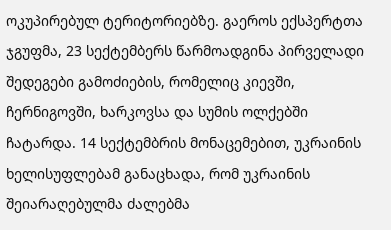ოკუპირებულ ტერიტორიებზე. გაეროს ექსპერტთა ჯგუფმა, 23 სექტემბერს წარმოადგინა პირველადი შედეგები გამოძიების, რომელიც კიევში, ჩერნიგოვში, ხარკოვსა და სუმის ოლქებში ჩატარდა. 14 სექტემბრის მონაცემებით, უკრაინის ხელისუფლებამ განაცხადა, რომ უკრაინის შეიარაღებულმა ძალებმა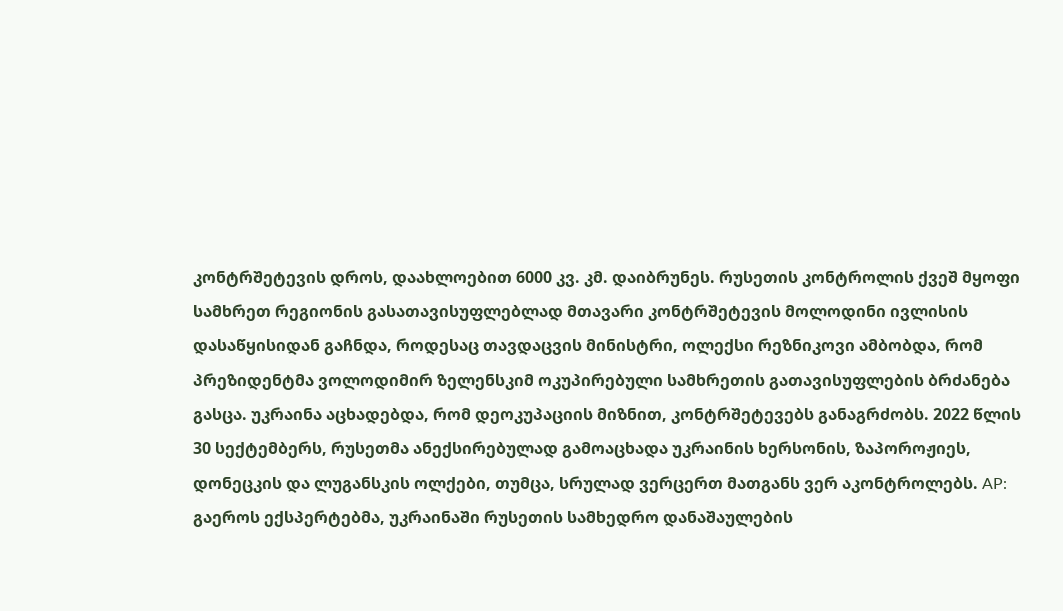კონტრშეტევის დროს, დაახლოებით 6000 კვ. კმ. დაიბრუნეს. რუსეთის კონტროლის ქვეშ მყოფი სამხრეთ რეგიონის გასათავისუფლებლად მთავარი კონტრშეტევის მოლოდინი ივლისის დასაწყისიდან გაჩნდა, როდესაც თავდაცვის მინისტრი, ოლექსი რეზნიკოვი ამბობდა, რომ პრეზიდენტმა ვოლოდიმირ ზელენსკიმ ოკუპირებული სამხრეთის გათავისუფლების ბრძანება გასცა. უკრაინა აცხადებდა, რომ დეოკუპაციის მიზნით, კონტრშეტევებს განაგრძობს. 2022 წლის 30 სექტემბერს, რუსეთმა ანექსირებულად გამოაცხადა უკრაინის ხერსონის, ზაპოროჟიეს, დონეცკის და ლუგანსკის ოლქები, თუმცა, სრულად ვერცერთ მათგანს ვერ აკონტროლებს. AP: გაეროს ექსპერტებმა, უკრაინაში რუსეთის სამხედრო დანაშაულების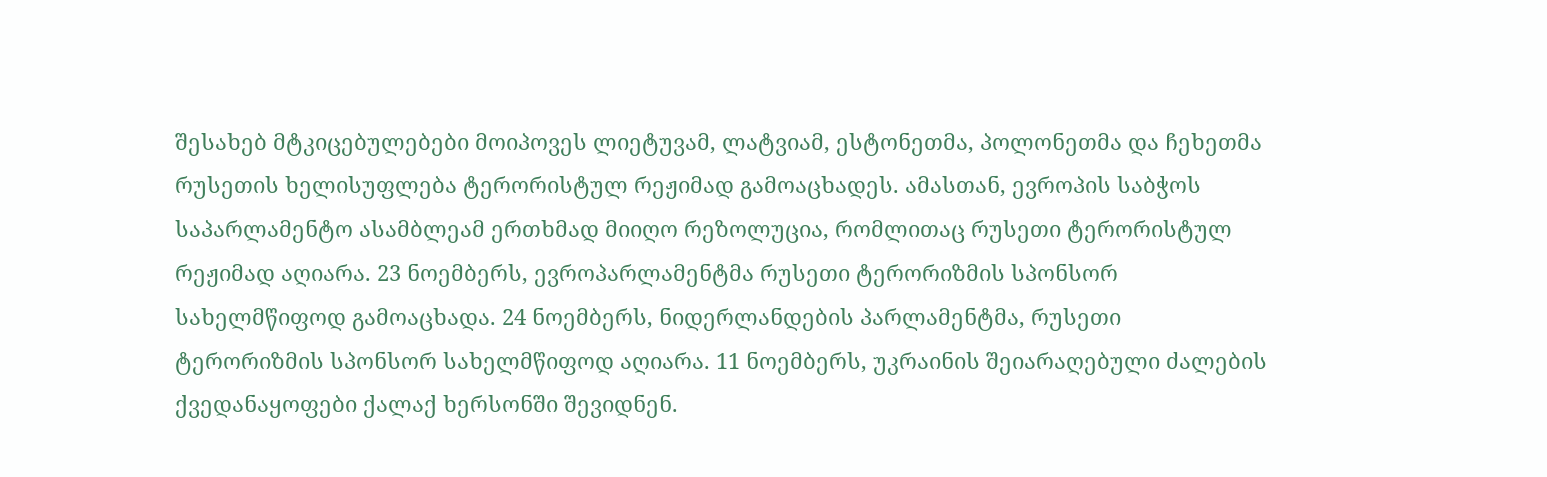შესახებ მტკიცებულებები მოიპოვეს ლიეტუვამ, ლატვიამ, ესტონეთმა, პოლონეთმა და ჩეხეთმა რუსეთის ხელისუფლება ტერორისტულ რეჟიმად გამოაცხადეს. ამასთან, ევროპის საბჭოს საპარლამენტო ასამბლეამ ერთხმად მიიღო რეზოლუცია, რომლითაც რუსეთი ტერორისტულ რეჟიმად აღიარა. 23 ნოემბერს, ევროპარლამენტმა რუსეთი ტერორიზმის სპონსორ სახელმწიფოდ გამოაცხადა. 24 ნოემბერს, ნიდერლანდების პარლამენტმა, რუსეთი ტერორიზმის სპონსორ სახელმწიფოდ აღიარა. 11 ნოემბერს, უკრაინის შეიარაღებული ძალების ქვედანაყოფები ქალაქ ხერსონში შევიდნენ.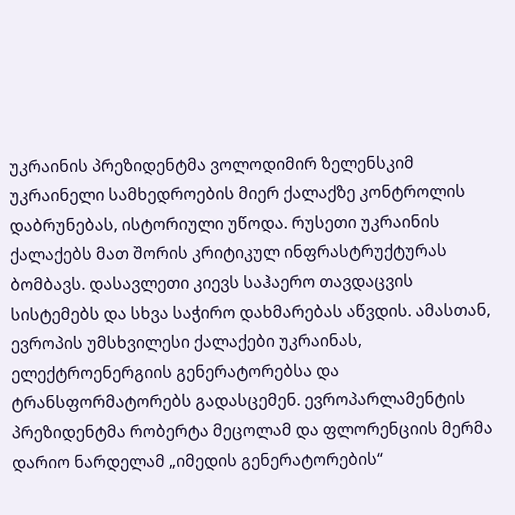უკრაინის პრეზიდენტმა ვოლოდიმირ ზელენსკიმ უკრაინელი სამხედროების მიერ ქალაქზე კონტროლის დაბრუნებას, ისტორიული უწოდა. რუსეთი უკრაინის ქალაქებს მათ შორის კრიტიკულ ინფრასტრუქტურას ბომბავს. დასავლეთი კიევს საჰაერო თავდაცვის სისტემებს და სხვა საჭირო დახმარებას აწვდის. ამასთან, ევროპის უმსხვილესი ქალაქები უკრაინას, ელექტროენერგიის გენერატორებსა და ტრანსფორმატორებს გადასცემენ. ევროპარლამენტის პრეზიდენტმა რობერტა მეცოლამ და ფლორენციის მერმა დარიო ნარდელამ „იმედის გენერატორების“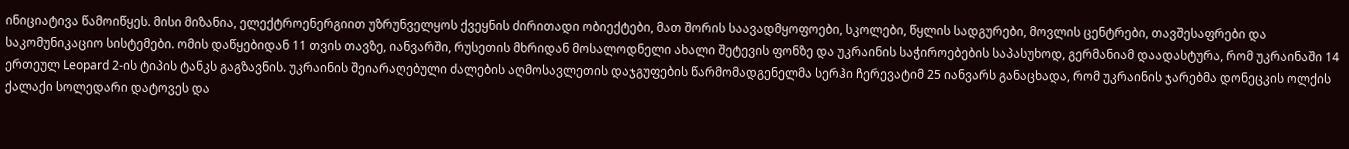ინიციატივა წამოიწყეს. მისი მიზანია, ელექტროენერგიით უზრუნველყოს ქვეყნის ძირითადი ობიექტები, მათ შორის საავადმყოფოები, სკოლები, წყლის სადგურები, მოვლის ცენტრები, თავშესაფრები და საკომუნიკაციო სისტემები. ომის დაწყებიდან 11 თვის თავზე, იანვარში, რუსეთის მხრიდან მოსალოდნელი ახალი შეტევის ფონზე და უკრაინის საჭიროებების საპასუხოდ, გერმანიამ დაადასტურა, რომ უკრაინაში 14 ერთეულ Leopard 2-ის ტიპის ტანკს გაგზავნის. უკრაინის შეიარაღებული ძალების აღმოსავლეთის დაჯგუფების წარმომადგენელმა სერჰი ჩერევატიმ 25 იანვარს განაცხადა, რომ უკრაინის ჯარებმა დონეცკის ოლქის ქალაქი სოლედარი დატოვეს და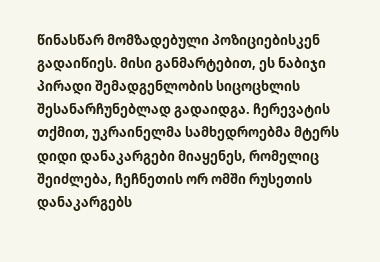წინასწარ მომზადებული პოზიციებისკენ გადაიწიეს. მისი განმარტებით, ეს ნაბიჯი პირადი შემადგენლობის სიცოცხლის შესანარჩუნებლად გადაიდგა. ჩერევატის თქმით, უკრაინელმა სამხედროებმა მტერს დიდი დანაკარგები მიაყენეს, რომელიც შეიძლება, ჩეჩნეთის ორ ომში რუსეთის დანაკარგებს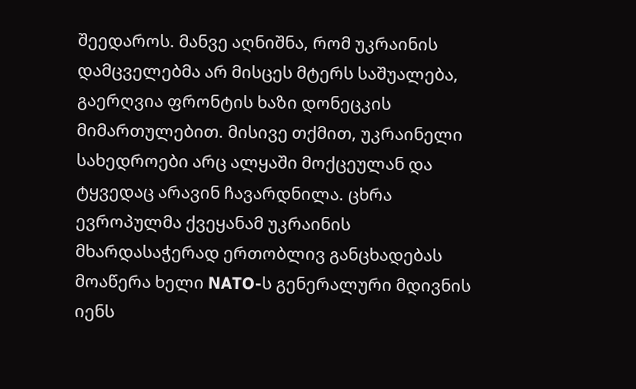შეედაროს. მანვე აღნიშნა, რომ უკრაინის დამცველებმა არ მისცეს მტერს საშუალება, გაერღვია ფრონტის ხაზი დონეცკის მიმართულებით. მისივე თქმით, უკრაინელი სახედროები არც ალყაში მოქცეულან და ტყვედაც არავინ ჩავარდნილა. ცხრა ევროპულმა ქვეყანამ უკრაინის მხარდასაჭერად ერთობლივ განცხადებას მოაწერა ხელი NATO-ს გენერალური მდივნის იენს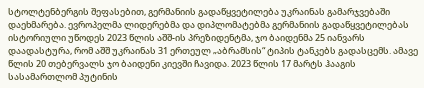სტოლტენბერგის შეფასებით, გერმანიის გადაწყვეტილება უკრაინას გამარჯვებაში დაეხმარება. ევროპელმა ლიდერებმა და დიპლომატებმა გერმანიის გადაწყვეტილებას ისტორიული უწოდეს 2023 წლის აშშ-ის პრეზიდენტმა, ჯო ბაიდენმა 25 იანვარს დაადასტურა, რომ აშშ უკრაინას 31 ერთეულ „აბრამსის“ ტიპის ტანკებს გადასცემს. ამავე წლის 20 თებერვალს ჯო ბაიდენი კიევში ჩავიდა. 2023 წლის 17 მარტს ჰააგის სასამართლომ პუტინის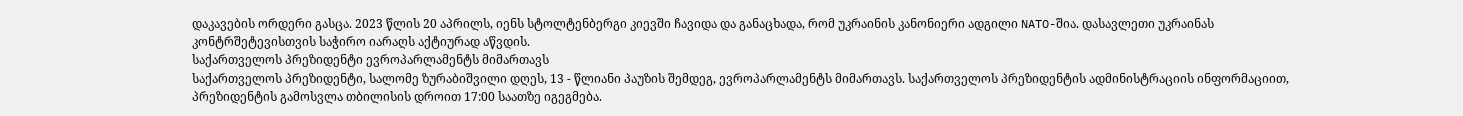დაკავების ორდერი გასცა. 2023 წლის 20 აპრილს, იენს სტოლტენბერგი კიევში ჩავიდა და განაცხადა, რომ უკრაინის კანონიერი ადგილი NATO-შია. დასავლეთი უკრაინას კონტრშეტევისთვის საჭირო იარაღს აქტიურად აწვდის.
საქართველოს პრეზიდენტი ევროპარლამენტს მიმართავს
საქართველოს პრეზიდენტი, სალომე ზურაბიშვილი დღეს, 13 - წლიანი პაუზის შემდეგ, ევროპარლამენტს მიმართავს. საქართველოს პრეზიდენტის ადმინისტრაციის ინფორმაციით, პრეზიდენტის გამოსვლა თბილისის დროით 17:00 საათზე იგეგმება.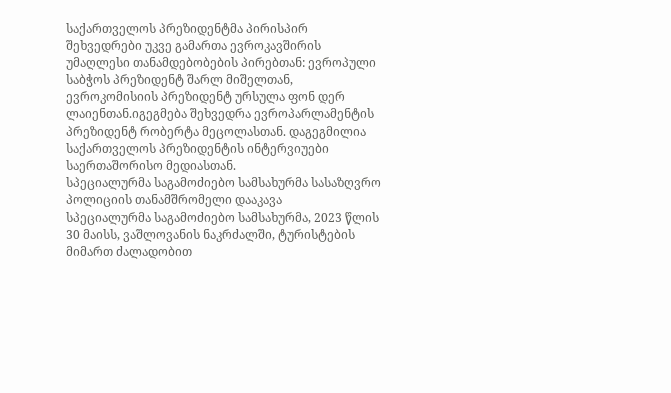საქართველოს პრეზიდენტმა პირისპირ შეხვედრები უკვე გამართა ევროკავშირის უმაღლესი თანამდებობების პირებთან: ევროპული საბჭოს პრეზიდენტ შარლ მიშელთან, ევროკომისიის პრეზიდენტ ურსულა ფონ დერ ლაიენთან.იგეგმება შეხვედრა ევროპარლამენტის პრეზიდენტ რობერტა მეცოლასთან. დაგეგმილია საქართველოს პრეზიდენტის ინტერვიუები საერთაშორისო მედიასთან.
სპეციალურმა საგამოძიებო სამსახურმა სასაზღვრო პოლიციის თანამშრომელი დააკავა
სპეციალურმა საგამოძიებო სამსახურმა, 2023 წლის 30 მაისს, ვაშლოვანის ნაკრძალში, ტურისტების მიმართ ძალადობით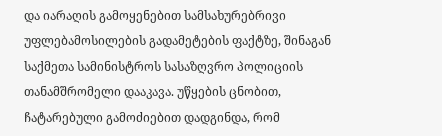და იარაღის გამოყენებით სამსახურებრივი უფლებამოსილების გადამეტების ფაქტზე, შინაგან საქმეთა სამინისტროს სასაზღვრო პოლიციის თანამშრომელი დააკავა. უწყების ცნობით, ჩატარებული გამოძიებით დადგინდა, რომ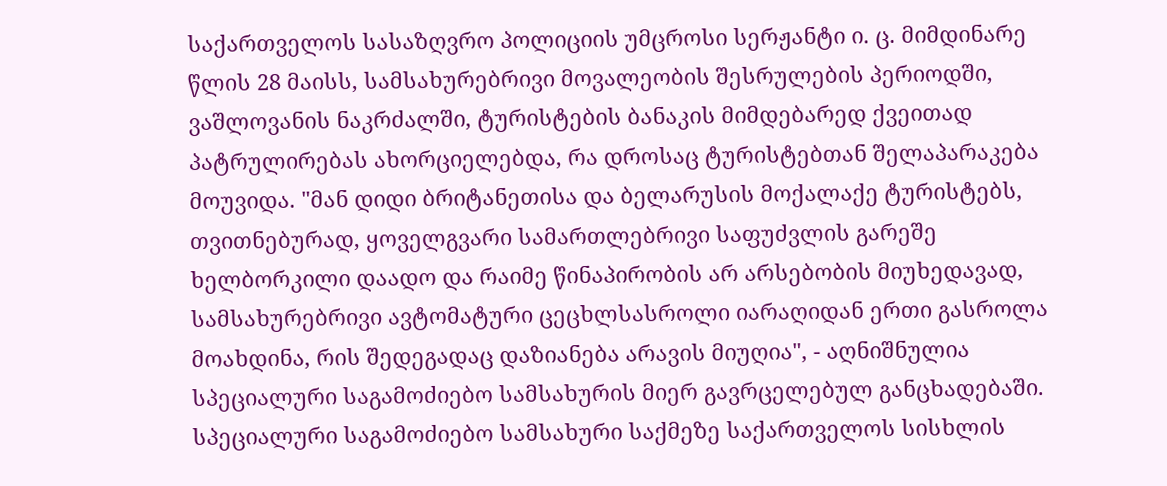საქართველოს სასაზღვრო პოლიციის უმცროსი სერჟანტი ი. ც. მიმდინარე წლის 28 მაისს, სამსახურებრივი მოვალეობის შესრულების პერიოდში, ვაშლოვანის ნაკრძალში, ტურისტების ბანაკის მიმდებარედ ქვეითად პატრულირებას ახორციელებდა, რა დროსაც ტურისტებთან შელაპარაკება მოუვიდა. "მან დიდი ბრიტანეთისა და ბელარუსის მოქალაქე ტურისტებს, თვითნებურად, ყოველგვარი სამართლებრივი საფუძვლის გარეშე ხელბორკილი დაადო და რაიმე წინაპირობის არ არსებობის მიუხედავად, სამსახურებრივი ავტომატური ცეცხლსასროლი იარაღიდან ერთი გასროლა მოახდინა, რის შედეგადაც დაზიანება არავის მიუღია", - აღნიშნულია სპეციალური საგამოძიებო სამსახურის მიერ გავრცელებულ განცხადებაში. სპეციალური საგამოძიებო სამსახური საქმეზე საქართველოს სისხლის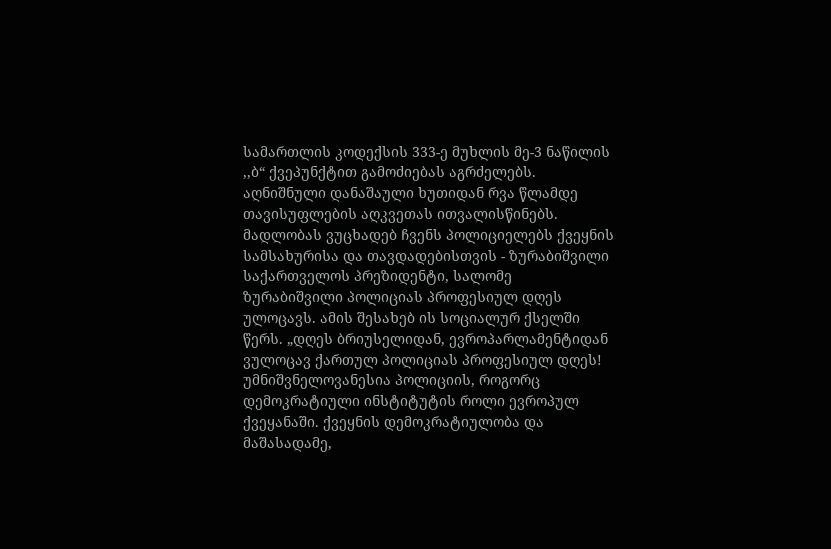სამართლის კოდექსის 333-ე მუხლის მე-3 ნაწილის ,,ბ“ ქვეპუნქტით გამოძიებას აგრძელებს. აღნიშნული დანაშაული ხუთიდან რვა წლამდე თავისუფლების აღკვეთას ითვალისწინებს.
მადლობას ვუცხადებ ჩვენს პოლიციელებს ქვეყნის სამსახურისა და თავდადებისთვის - ზურაბიშვილი
საქართველოს პრეზიდენტი, სალომე ზურაბიშვილი პოლიციას პროფესიულ დღეს ულოცავს. ამის შესახებ ის სოციალურ ქსელში წერს. „დღეს ბრიუსელიდან, ევროპარლამენტიდან ვულოცავ ქართულ პოლიციას პროფესიულ დღეს! უმნიშვნელოვანესია პოლიციის, როგორც დემოკრატიული ინსტიტუტის როლი ევროპულ ქვეყანაში. ქვეყნის დემოკრატიულობა და მაშასადამე,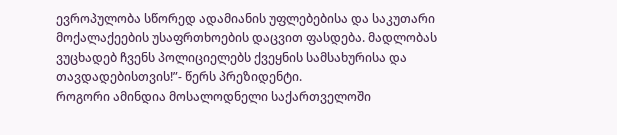ევროპულობა სწორედ ადამიანის უფლებებისა და საკუთარი მოქალაქეების უსაფრთხოების დაცვით ფასდება. მადლობას ვუცხადებ ჩვენს პოლიციელებს ქვეყნის სამსახურისა და თავდადებისთვის!”- წერს პრეზიდენტი.
როგორი ამინდია მოსალოდნელი საქართველოში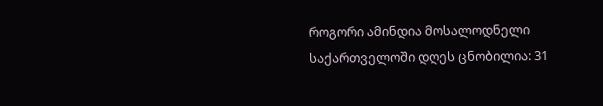როგორი ამინდია მოსალოდნელი საქართველოში დღეს ცნობილია: 31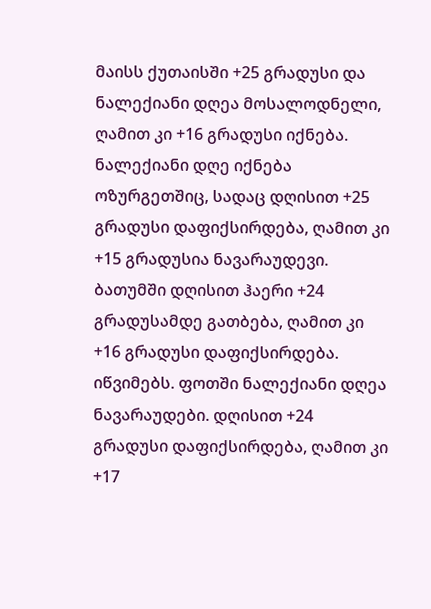მაისს ქუთაისში +25 გრადუსი და ნალექიანი დღეა მოსალოდნელი, ღამით კი +16 გრადუსი იქნება. ნალექიანი დღე იქნება ოზურგეთშიც, სადაც დღისით +25 გრადუსი დაფიქსირდება, ღამით კი +15 გრადუსია ნავარაუდევი. ბათუმში დღისით ჰაერი +24 გრადუსამდე გათბება, ღამით კი +16 გრადუსი დაფიქსირდება. იწვიმებს. ფოთში ნალექიანი დღეა ნავარაუდები. დღისით +24 გრადუსი დაფიქსირდება, ღამით კი +17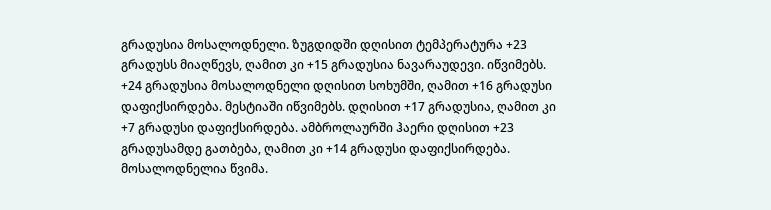გრადუსია მოსალოდნელი. ზუგდიდში დღისით ტემპერატურა +23 გრადუსს მიაღწევს, ღამით კი +15 გრადუსია ნავარაუდევი. იწვიმებს. +24 გრადუსია მოსალოდნელი დღისით სოხუმში, ღამით +16 გრადუსი დაფიქსირდება. მესტიაში იწვიმებს. დღისით +17 გრადუსია, ღამით კი +7 გრადუსი დაფიქსირდება. ამბროლაურში ჰაერი დღისით +23 გრადუსამდე გათბება, ღამით კი +14 გრადუსი დაფიქსირდება. მოსალოდნელია წვიმა.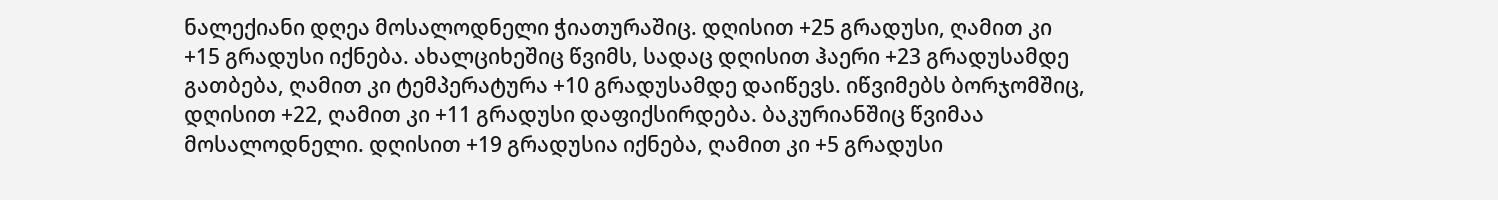ნალექიანი დღეა მოსალოდნელი ჭიათურაშიც. დღისით +25 გრადუსი, ღამით კი +15 გრადუსი იქნება. ახალციხეშიც წვიმს, სადაც დღისით ჰაერი +23 გრადუსამდე გათბება, ღამით კი ტემპერატურა +10 გრადუსამდე დაიწევს. იწვიმებს ბორჯომშიც, დღისით +22, ღამით კი +11 გრადუსი დაფიქსირდება. ბაკურიანშიც წვიმაა მოსალოდნელი. დღისით +19 გრადუსია იქნება, ღამით კი +5 გრადუსი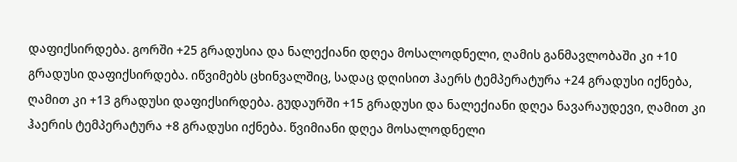დაფიქსირდება. გორში +25 გრადუსია და ნალექიანი დღეა მოსალოდნელი, ღამის განმავლობაში კი +10 გრადუსი დაფიქსირდება. იწვიმებს ცხინვალშიც, სადაც დღისით ჰაერს ტემპერატურა +24 გრადუსი იქნება, ღამით კი +13 გრადუსი დაფიქსირდება. გუდაურში +15 გრადუსი და ნალექიანი დღეა ნავარაუდევი, ღამით კი ჰაერის ტემპერატურა +8 გრადუსი იქნება. წვიმიანი დღეა მოსალოდნელი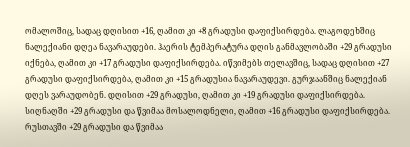ომალოშიც, სადაც დღისით +16, ღამით კი +8 გრადუსი დაფიქსირდება. ლაგოდეხშიც ნალექიანი დღეა ნავარაუდები. ჰაერის ტემპერატურა დღის განმავლობაში +29 გრადუსი იქნება, ღამით კი +17 გრადუსი დაფიქსირდება. იწვიმებს თელავშიც, სადაც დღისით +27 გრადუსი დაფიქსირდება, ღამით კი +15 გრადუსია ნავარაუდევი. გურჯაანშიც ნალექიან დღეს ვარაუდობენ. დღისით +29 გრადუსი, ღამით კი +19 გრადუსი დაფიქსირდება. სიღნაღში +29 გრადუსი და წვიმაა მოსალოდნელი, ღამით +16 გრადუსი დაფიქსირდება. რუსთავში +29 გრადუსი და წვიმაა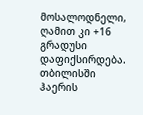მოსალოდნელი, ღამით კი +16 გრადუსი დაფიქსირდება. თბილისში ჰაერის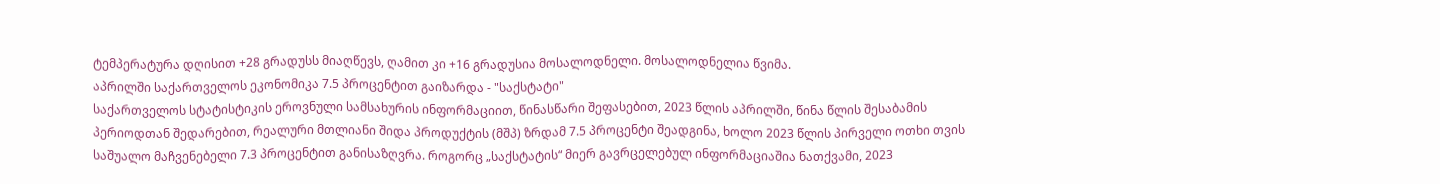ტემპერატურა დღისით +28 გრადუსს მიაღწევს, ღამით კი +16 გრადუსია მოსალოდნელი. მოსალოდნელია წვიმა.
აპრილში საქართველოს ეკონომიკა 7.5 პროცენტით გაიზარდა - "საქსტატი"
საქართველოს სტატისტიკის ეროვნული სამსახურის ინფორმაციით, წინასწარი შეფასებით, 2023 წლის აპრილში, წინა წლის შესაბამის პერიოდთან შედარებით, რეალური მთლიანი შიდა პროდუქტის (მშპ) ზრდამ 7.5 პროცენტი შეადგინა, ხოლო 2023 წლის პირველი ოთხი თვის საშუალო მაჩვენებელი 7.3 პროცენტით განისაზღვრა. როგორც „საქსტატის“ მიერ გავრცელებულ ინფორმაციაშია ნათქვამი, 2023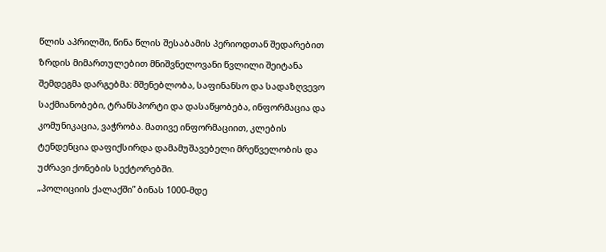წლის აპრილში, წინა წლის შესაბამის პერიოდთან შედარებით ზრდის მიმართულებით მნიშვნელოვანი წვლილი შეიტანა შემდეგმა დარგებმა: მშენებლობა, საფინანსო და სადაზღვევო საქმიანობები, ტრანსპორტი და დასაწყობება, ინფორმაცია და კომუნიკაცია, ვაჭრობა. მათივე ინფორმაციით, კლების ტენდენცია დაფიქსირდა დამამუშავებელი მრეწველობის და უძრავი ქონების სექტორებში.
„პოლიციის ქალაქში” ბინას 1000-მდე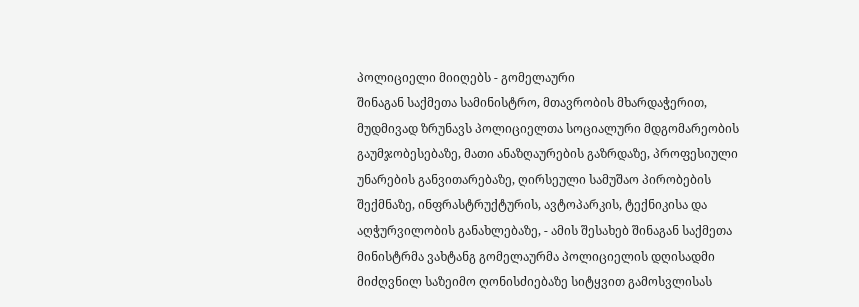პოლიციელი მიიღებს - გომელაური
შინაგან საქმეთა სამინისტრო, მთავრობის მხარდაჭერით, მუდმივად ზრუნავს პოლიციელთა სოციალური მდგომარეობის გაუმჯობესებაზე, მათი ანაზღაურების გაზრდაზე, პროფესიული უნარების განვითარებაზე, ღირსეული სამუშაო პირობების შექმნაზე, ინფრასტრუქტურის, ავტოპარკის, ტექნიკისა და აღჭურვილობის განახლებაზე, - ამის შესახებ შინაგან საქმეთა მინისტრმა ვახტანგ გომელაურმა პოლიციელის დღისადმი მიძღვნილ საზეიმო ღონისძიებაზე სიტყვით გამოსვლისას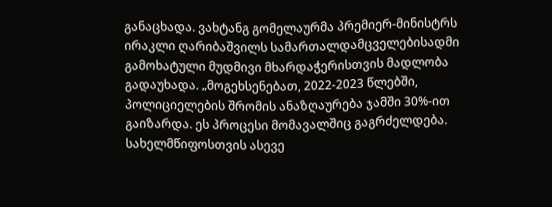განაცხადა. ვახტანგ გომელაურმა პრემიერ-მინისტრს ირაკლი ღარიბაშვილს სამართალდამცველებისადმი გამოხატული მუდმივი მხარდაჭერისთვის მადლობა გადაუხადა. „მოგეხსენებათ, 2022-2023 წლებში, პოლიციელების შრომის ანაზღაურება ჯამში 30%-ით გაიზარდა. ეს პროცესი მომავალშიც გაგრძელდება. სახელმწიფოსთვის ასევე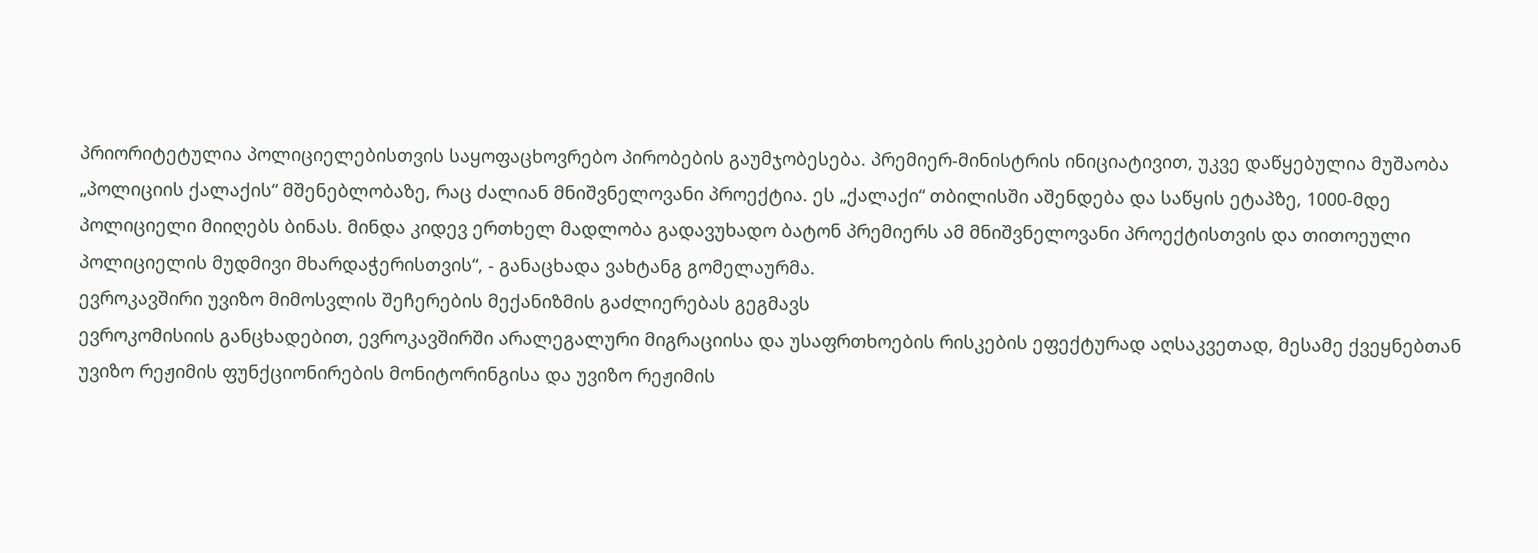პრიორიტეტულია პოლიციელებისთვის საყოფაცხოვრებო პირობების გაუმჯობესება. პრემიერ-მინისტრის ინიციატივით, უკვე დაწყებულია მუშაობა „პოლიციის ქალაქის“ მშენებლობაზე, რაც ძალიან მნიშვნელოვანი პროექტია. ეს „ქალაქი“ თბილისში აშენდება და საწყის ეტაპზე, 1000-მდე პოლიციელი მიიღებს ბინას. მინდა კიდევ ერთხელ მადლობა გადავუხადო ბატონ პრემიერს ამ მნიშვნელოვანი პროექტისთვის და თითოეული პოლიციელის მუდმივი მხარდაჭერისთვის“, - განაცხადა ვახტანგ გომელაურმა.
ევროკავშირი უვიზო მიმოსვლის შეჩერების მექანიზმის გაძლიერებას გეგმავს
ევროკომისიის განცხადებით, ევროკავშირში არალეგალური მიგრაციისა და უსაფრთხოების რისკების ეფექტურად აღსაკვეთად, მესამე ქვეყნებთან უვიზო რეჟიმის ფუნქციონირების მონიტორინგისა და უვიზო რეჟიმის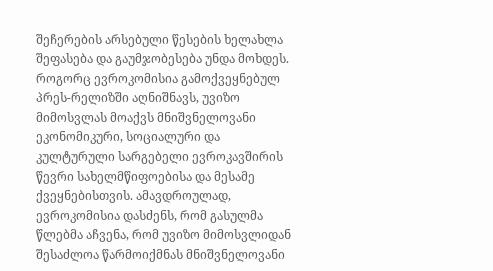შეჩერების არსებული წესების ხელახლა შეფასება და გაუმჯობესება უნდა მოხდეს. როგორც ევროკომისია გამოქვეყნებულ პრეს-რელიზში აღნიშნავს, უვიზო მიმოსვლას მოაქვს მნიშვნელოვანი ეკონომიკური, სოციალური და კულტურული სარგებელი ევროკავშირის წევრი სახელმწიფოებისა და მესამე ქვეყნებისთვის. ამავდროულად, ევროკომისია დასძენს, რომ გასულმა წლებმა აჩვენა, რომ უვიზო მიმოსვლიდან შესაძლოა წარმოიქმნას მნიშვნელოვანი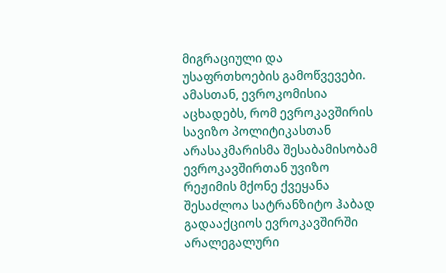მიგრაციული და უსაფრთხოების გამოწვევები. ამასთან, ევროკომისია აცხადებს, რომ ევროკავშირის სავიზო პოლიტიკასთან არასაკმარისმა შესაბამისობამ ევროკავშირთან უვიზო რეჟიმის მქონე ქვეყანა შესაძლოა სატრანზიტო ჰაბად გადააქციოს ევროკავშირში არალეგალური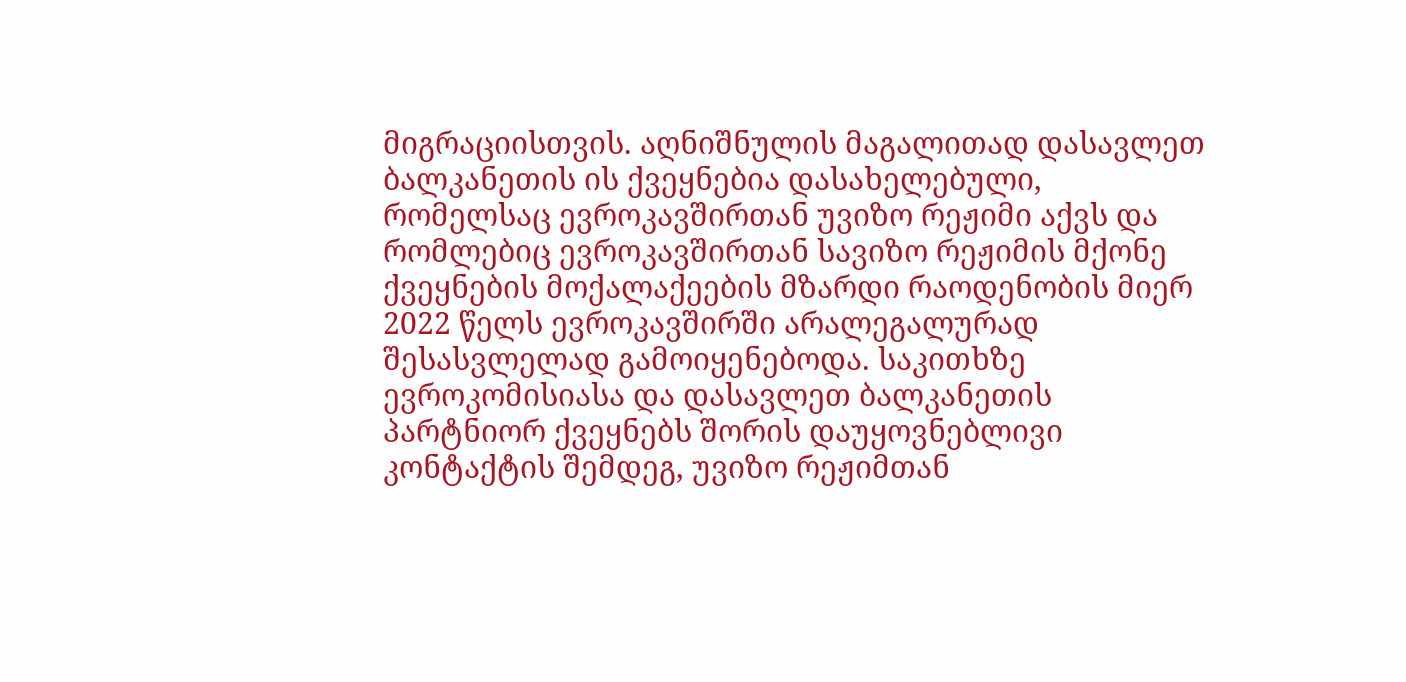მიგრაციისთვის. აღნიშნულის მაგალითად დასავლეთ ბალკანეთის ის ქვეყნებია დასახელებული, რომელსაც ევროკავშირთან უვიზო რეჟიმი აქვს და რომლებიც ევროკავშირთან სავიზო რეჟიმის მქონე ქვეყნების მოქალაქეების მზარდი რაოდენობის მიერ 2022 წელს ევროკავშირში არალეგალურად შესასვლელად გამოიყენებოდა. საკითხზე ევროკომისიასა და დასავლეთ ბალკანეთის პარტნიორ ქვეყნებს შორის დაუყოვნებლივი კონტაქტის შემდეგ, უვიზო რეჟიმთან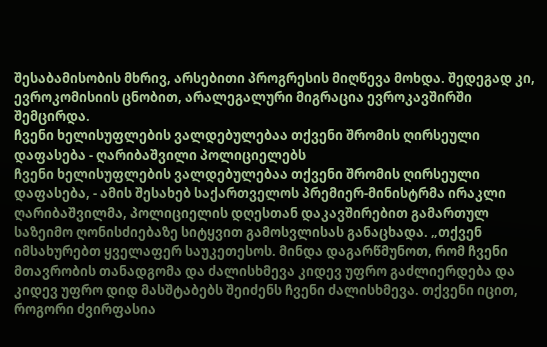შესაბამისობის მხრივ, არსებითი პროგრესის მიღწევა მოხდა. შედეგად კი, ევროკომისიის ცნობით, არალეგალური მიგრაცია ევროკავშირში შემცირდა.
ჩვენი ხელისუფლების ვალდებულებაა თქვენი შრომის ღირსეული დაფასება - ღარიბაშვილი პოლიციელებს
ჩვენი ხელისუფლების ვალდებულებაა თქვენი შრომის ღირსეული დაფასება, - ამის შესახებ საქართველოს პრემიერ-მინისტრმა ირაკლი ღარიბაშვილმა, პოლიციელის დღესთან დაკავშირებით გამართულ საზეიმო ღონისძიებაზე სიტყვით გამოსვლისას განაცხადა. „თქვენ იმსახურებთ ყველაფერ საუკეთესოს. მინდა დაგარწმუნოთ, რომ ჩვენი მთავრობის თანადგომა და ძალისხმევა კიდევ უფრო გაძლიერდება და კიდევ უფრო დიდ მასშტაბებს შეიძენს ჩვენი ძალისხმევა. თქვენი იცით, როგორი ძვირფასია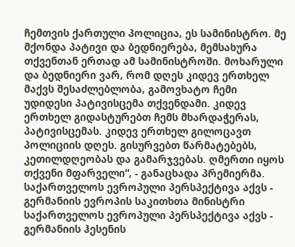ჩემთვის ქართული პოლიცია, ეს სამინისტრო. მე მქონდა პატივი და ბედნიერება, მემსახურა თქვენთან ერთად ამ სამინისტროში. მოხარული და ბედნიერი ვარ, რომ დღეს კიდევ ერთხელ მაქვს შესაძლებლობა, გამოვხატო ჩემი უდიდესი პატივისცემა თქვენდამი. კიდევ ერთხელ გიდასტურებთ ჩემს მხარდაჭერას, პატივისცემას. კიდევ ერთხელ გილოცავთ პოლიციის დღეს. გისურვებთ წარმატებებს, კეთილდღეობას და გამარჯვებას. ღმერთი იყოს თქვენი მფარველი“, - განაცხადა პრემიერმა.
საქართველოს ევროპული პერსპექტივა აქვს - გერმანიის ევროპის საკითხთა მინისტრი
საქართველოს ევროპული პერსპექტივა აქვს - გერმანიის ჰესენის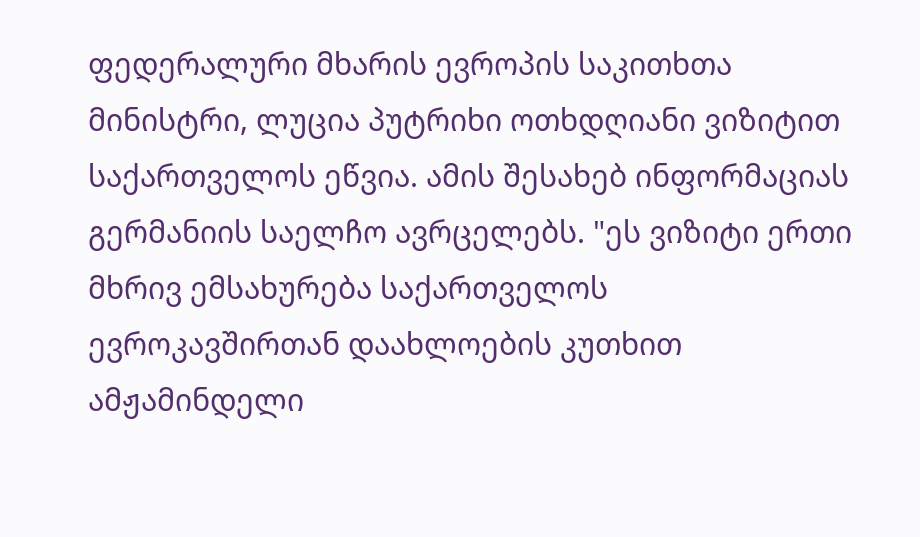ფედერალური მხარის ევროპის საკითხთა მინისტრი, ლუცია პუტრიხი ოთხდღიანი ვიზიტით საქართველოს ეწვია. ამის შესახებ ინფორმაციას გერმანიის საელჩო ავრცელებს. "ეს ვიზიტი ერთი მხრივ ემსახურება საქართველოს ევროკავშირთან დაახლოების კუთხით ამჟამინდელი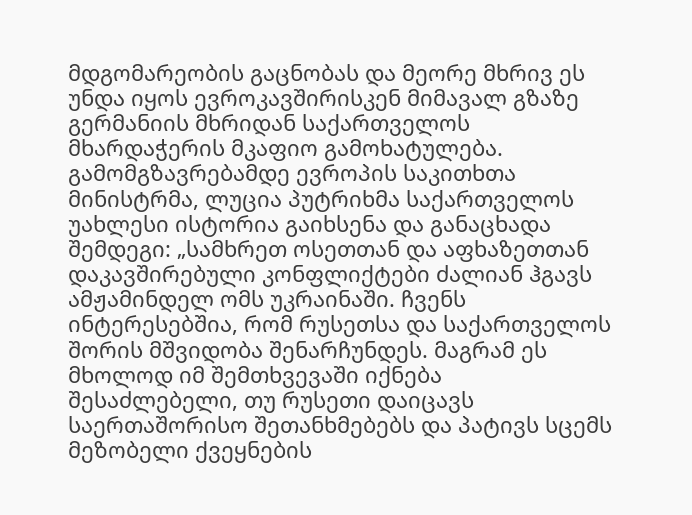მდგომარეობის გაცნობას და მეორე მხრივ ეს უნდა იყოს ევროკავშირისკენ მიმავალ გზაზე გერმანიის მხრიდან საქართველოს მხარდაჭერის მკაფიო გამოხატულება. გამომგზავრებამდე ევროპის საკითხთა მინისტრმა, ლუცია პუტრიხმა საქართველოს უახლესი ისტორია გაიხსენა და განაცხადა შემდეგი: „სამხრეთ ოსეთთან და აფხაზეთთან დაკავშირებული კონფლიქტები ძალიან ჰგავს ამჟამინდელ ომს უკრაინაში. ჩვენს ინტერესებშია, რომ რუსეთსა და საქართველოს შორის მშვიდობა შენარჩუნდეს. მაგრამ ეს მხოლოდ იმ შემთხვევაში იქნება შესაძლებელი, თუ რუსეთი დაიცავს საერთაშორისო შეთანხმებებს და პატივს სცემს მეზობელი ქვეყნების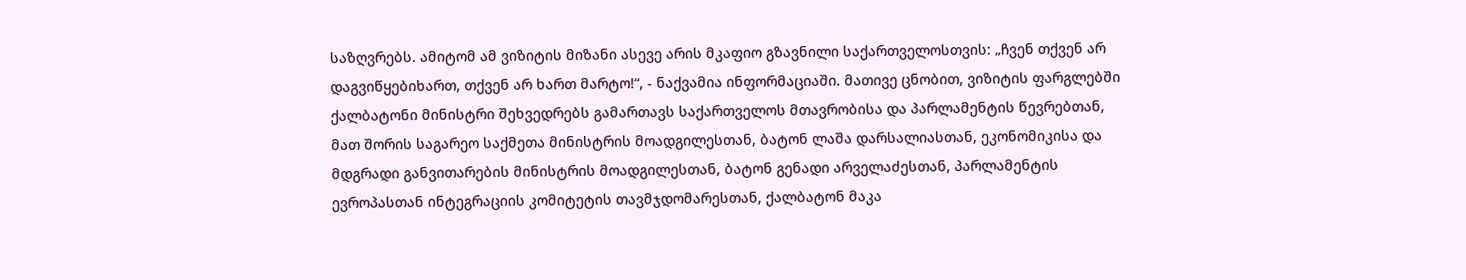საზღვრებს. ამიტომ ამ ვიზიტის მიზანი ასევე არის მკაფიო გზავნილი საქართველოსთვის: „ჩვენ თქვენ არ დაგვიწყებიხართ, თქვენ არ ხართ მარტო!“, - ნაქვამია ინფორმაციაში. მათივე ცნობით, ვიზიტის ფარგლებში ქალბატონი მინისტრი შეხვედრებს გამართავს საქართველოს მთავრობისა და პარლამენტის წევრებთან, მათ შორის საგარეო საქმეთა მინისტრის მოადგილესთან, ბატონ ლაშა დარსალიასთან, ეკონომიკისა და მდგრადი განვითარების მინისტრის მოადგილესთან, ბატონ გენადი არველაძესთან, პარლამენტის ევროპასთან ინტეგრაციის კომიტეტის თავმჯდომარესთან, ქალბატონ მაკა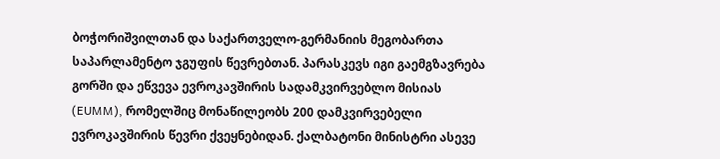ბოჭორიშვილთან და საქართველო-გერმანიის მეგობართა საპარლამენტო ჯგუფის წევრებთან. პარასკევს იგი გაემგზავრება გორში და ეწვევა ევროკავშირის სადამკვირვებლო მისიას (EUMM), რომელშიც მონაწილეობს 200 დამკვირვებელი ევროკავშირის წევრი ქვეყნებიდან. ქალბატონი მინისტრი ასევე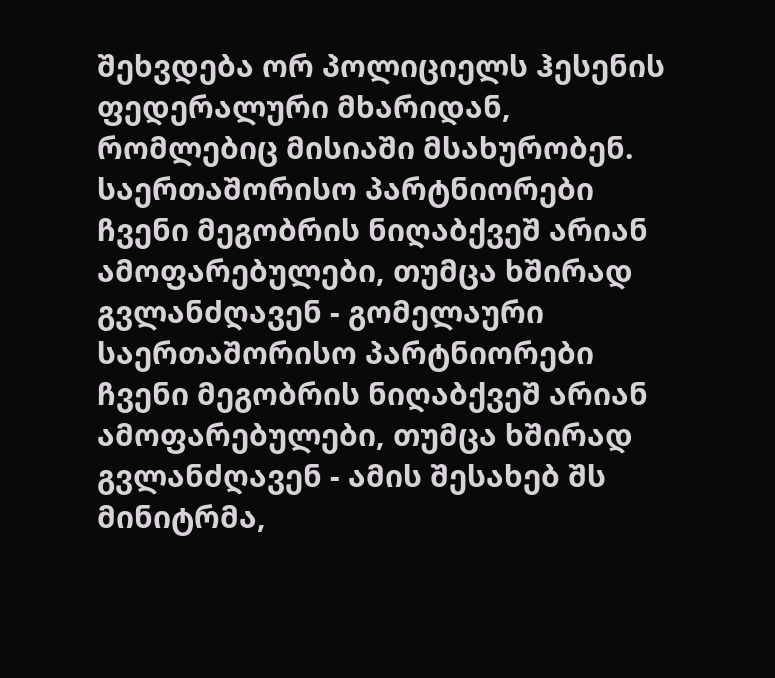შეხვდება ორ პოლიციელს ჰესენის ფედერალური მხარიდან, რომლებიც მისიაში მსახურობენ.
საერთაშორისო პარტნიორები ჩვენი მეგობრის ნიღაბქვეშ არიან ამოფარებულები, თუმცა ხშირად გვლანძღავენ - გომელაური
საერთაშორისო პარტნიორები ჩვენი მეგობრის ნიღაბქვეშ არიან ამოფარებულები, თუმცა ხშირად გვლანძღავენ - ამის შესახებ შს მინიტრმა,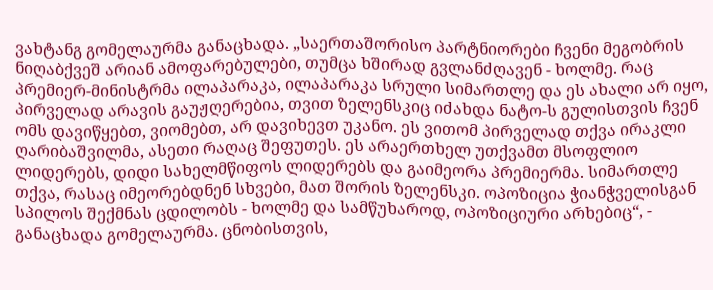ვახტანგ გომელაურმა განაცხადა. „საერთაშორისო პარტნიორები ჩვენი მეგობრის ნიღაბქვეშ არიან ამოფარებულები, თუმცა ხშირად გვლანძღავენ - ხოლმე. რაც პრემიერ-მინისტრმა ილაპარაკა, ილაპარაკა სრული სიმართლე და ეს ახალი არ იყო, პირველად არავის გაუჟღერებია, თვით ზელენსკიც იძახდა ნატო-ს გულისთვის ჩვენ ომს დავიწყებთ, ვიომებთ, არ დავიხევთ უკანო. ეს ვითომ პირველად თქვა ირაკლი ღარიბაშვილმა, ასეთი რაღაც შეფუთეს. ეს არაერთხელ უთქვამთ მსოფლიო ლიდერებს, დიდი სახელმწიფოს ლიდერებს და გაიმეორა პრემიერმა. სიმართლე თქვა, რასაც იმეორებდნენ სხვები, მათ შორის ზელენსკი. ოპოზიცია ჭიანჭველისგან სპილოს შექმნას ცდილობს - ხოლმე და სამწუხაროდ, ოპოზიციური არხებიც“, - განაცხადა გომელაურმა. ცნობისთვის,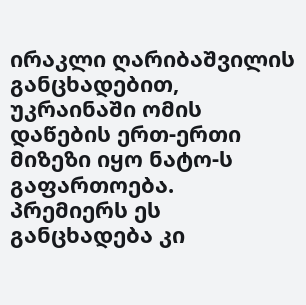ირაკლი ღარიბაშვილის განცხადებით, უკრაინაში ომის დაწების ერთ-ერთი მიზეზი იყო ნატო-ს გაფართოება. პრემიერს ეს განცხადება კი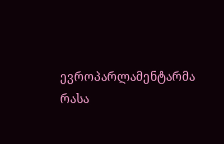ევროპარლამენტარმა რასა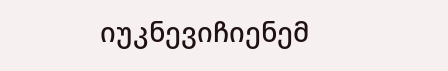იუკნევიჩიენემ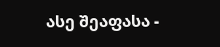ასე შეაფასა -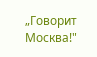„Говорит Москва!"